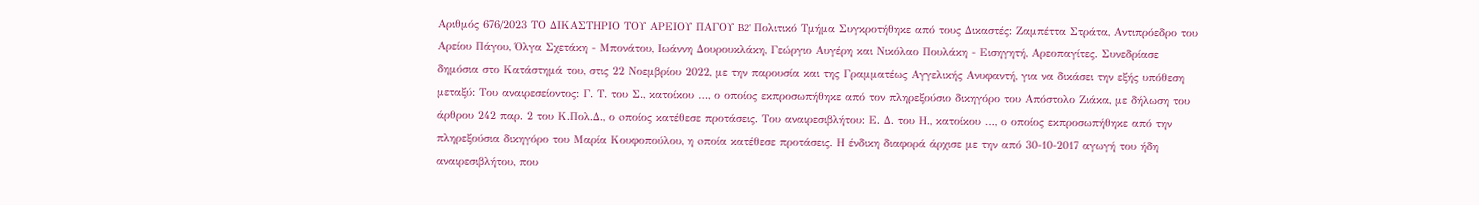Αριθμός 676/2023 ΤΟ ΔΙΚΑΣΤΗΡΙΟ ΤΟΥ ΑΡΕΙΟΥ ΠΑΓΟΥ B2' Πολιτικό Τμήμα Συγκροτήθηκε από τους Δικαστές: Ζαμπέττα Στράτα, Αντιπρόεδρο του Αρείου Πάγου, Όλγα Σχετάκη - Μπονάτου, Ιωάννη Δουρουκλάκη, Γεώργιο Αυγέρη και Νικόλαο Πουλάκη - Εισηγητή, Αρεοπαγίτες. Συνεδρίασε δημόσια στο Κατάστημά του, στις 22 Νοεμβρίου 2022, με την παρουσία και της Γραμματέως Αγγελικής Ανυφαντή, για να δικάσει την εξής υπόθεση μεταξύ: Του αναιρεσείοντος: Γ. Τ. του Σ., κατοίκου …, ο οποίος εκπροσωπήθηκε από τον πληρεξούσιο δικηγόρο του Απόστολο Ζιάκα, με δήλωση του άρθρου 242 παρ. 2 του Κ.Πολ.Δ., ο oποίος κατέθεσε προτάσεις. Του αναιρεσιβλήτου: Ε. Δ. του Η., κατοίκου …, ο οποίος εκπροσωπήθηκε από την πληρεξούσια δικηγόρο του Μαρία Κουφοπούλου, η oποία κατέθεσε προτάσεις. Η ένδικη διαφορά άρχισε με την από 30-10-2017 αγωγή του ήδη αναιρεσιβλήτου, που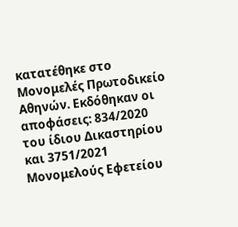κατατέθηκε στο Μονομελές Πρωτοδικείο Αθηνών. Εκδόθηκαν οι αποφάσεις: 834/2020 του ίδιου Δικαστηρίου και 3751/2021 Μονομελούς Εφετείου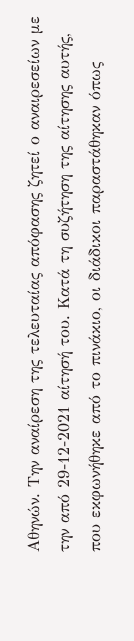Αθηνών. Την αναίρεση της τελευταίας απόφασης ζητεί ο αναιρεσείων με την από 29-12-2021 αίτησή του. Κατά τη συζήτηση της αίτησης αυτής, που εκφωνήθηκε από το πινάκιο, οι διάδικοι παραστάθηκαν όπως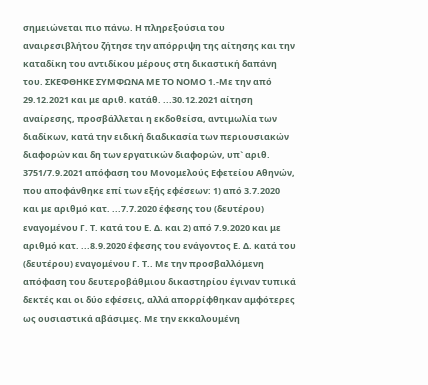σημειώνεται πιο πάνω. Η πληρεξούσια του αναιρεσιβλήτου ζήτησε την απόρριψη της αίτησης και την καταδίκη του αντιδίκου μέρους στη δικαστική δαπάνη του. ΣΚΕΦΘΗΚΕ ΣΥΜΦΩΝΑ ΜΕ ΤΟ ΝΟΜΟ 1.-Με την από 29.12.2021 και με αριθ. κατάθ. ...30.12.2021 αίτηση αναίρεσης, προσβάλλεται η εκδοθείσα, αντιμωλία των διαδίκων, κατά την ειδική διαδικασία των περιουσιακών διαφορών και δη των εργατικών διαφορών, υπ` αριθ. 3751/7.9.2021 απόφαση του Μονομελούς Εφετείου Αθηνών, που αποφάνθηκε επί των εξής εφέσεων: 1) από 3.7.2020 και με αριθμό κατ. ...7.7.2020 έφεσης του (δευτέρου) εναγομένου Γ. Τ. κατά του Ε. Δ. και 2) από 7.9.2020 και με αριθμό κατ. ...8.9.2020 έφεσης του ενάγοντος Ε. Δ. κατά του (δευτέρου) εναγομένου Γ. Τ.. Με την προσβαλλόμενη απόφαση του δευτεροβάθμιου δικαστηρίου έγιναν τυπικά δεκτές και οι δύο εφέσεις, αλλά απορρίφθηκαν αμφότερες ως ουσιαστικά αβάσιμες. Με την εκκαλουμένη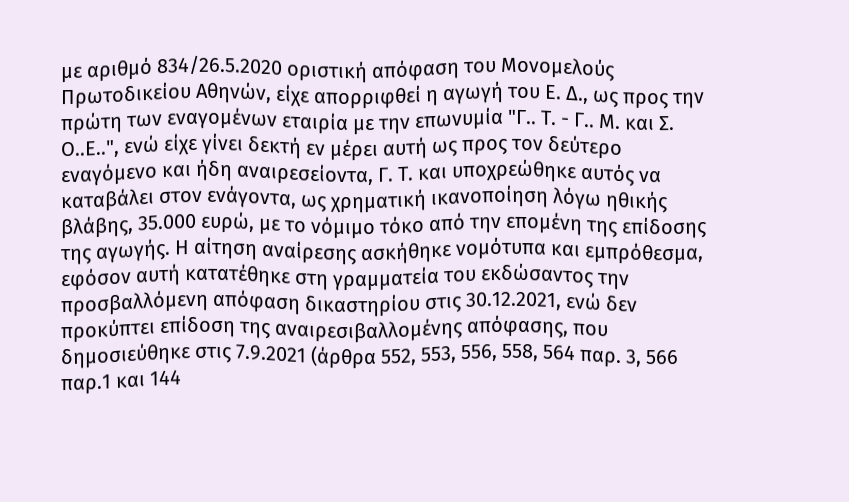με αριθμό 834/26.5.2020 οριστική απόφαση του Μονομελούς Πρωτοδικείου Αθηνών, είχε απορριφθεί η αγωγή του Ε. Δ., ως προς την πρώτη των εναγομένων εταιρία με την επωνυμία "Γ.. Τ. - Γ.. Μ. και Σ. Ο..Ε..", ενώ είχε γίνει δεκτή εν μέρει αυτή ως προς τον δεύτερο εναγόμενο και ήδη αναιρεσείοντα, Γ. Τ. και υποχρεώθηκε αυτός να καταβάλει στον ενάγοντα, ως χρηματική ικανοποίηση λόγω ηθικής βλάβης, 35.000 ευρώ, με το νόμιμο τόκο από την επομένη της επίδοσης της αγωγής. Η αίτηση αναίρεσης ασκήθηκε νομότυπα και εμπρόθεσμα, εφόσον αυτή κατατέθηκε στη γραμματεία του εκδώσαντος την προσβαλλόμενη απόφαση δικαστηρίου στις 30.12.2021, ενώ δεν προκύπτει επίδοση της αναιρεσιβαλλομένης απόφασης, που δημοσιεύθηκε στις 7.9.2021 (άρθρα 552, 553, 556, 558, 564 παρ. 3, 566 παρ.1 και 144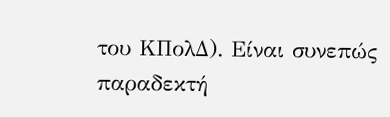του ΚΠολΔ). Είναι συνεπώς παραδεκτή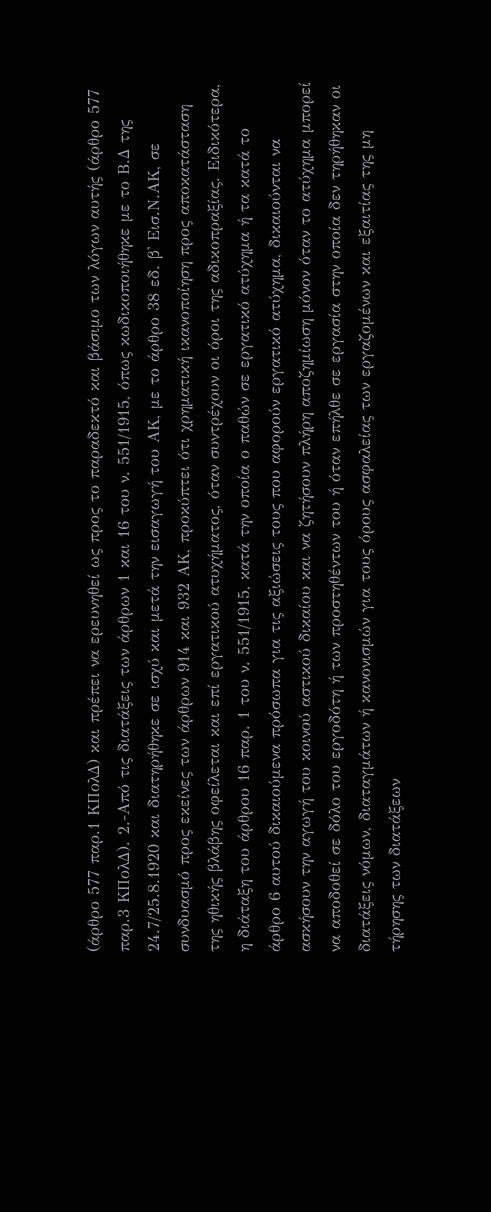(άρθρο 577 παρ.1 ΚΠολΔ) και πρέπει να ερευνηθεί ως προς το παραδεκτό και βάσιμο των λόγων αυτής (άρθρο 577 παρ.3 ΚΠολΔ). 2.-Από τις διατάξεις των άρθρων 1 και 16 του ν. 551/1915, όπως κωδικοποιήθηκε με το Β.Δ της 24.7/25.8.1920 και διατηρήθηκε σε ισχύ και μετά την εισαγωγή του ΑΚ, με το άρθρο 38 εδ. β' Εισ.Ν.ΑΚ, σε συνδυασμό προς εκείνες των άρθρων 914 και 932 ΑΚ, προκύπτει ότι χρηματική ικανοποίηση προς αποκατάσταση της ηθικής βλάβης οφείλεται και επί εργατικού ατυχήματος, όταν συντρέχουν οι όροι της αδικοπραξίας. Ειδικότερα, η διάταξη του άρθρου 16 παρ. 1 του ν. 551/1915, κατά την οποία ο παθών σε εργατικό ατύχημα ή τα κατά το άρθρο 6 αυτού δικαιούμενα πρόσωπα για τις αξιώσεις τους που αφορούν εργατικό ατύχημα, δικαιούνται να ασκήσουν την αγωγή του κοινού αστικού δικαίου και να ζητήσουν πλήρη αποζημίωση μόνον όταν το ατύχημα μπορεί να αποδοθεί σε δόλο του εργοδότη ή των προστηθέντων του ή όταν επήλθε σε εργασία στην οποία δεν τηρήθηκαν οι διατάξεις νόμων, διαταγμάτων ή κανονισμών για τους όρους ασφαλείας των εργαζομένων και εξαιτίας της μη τήρησης των διατάξεων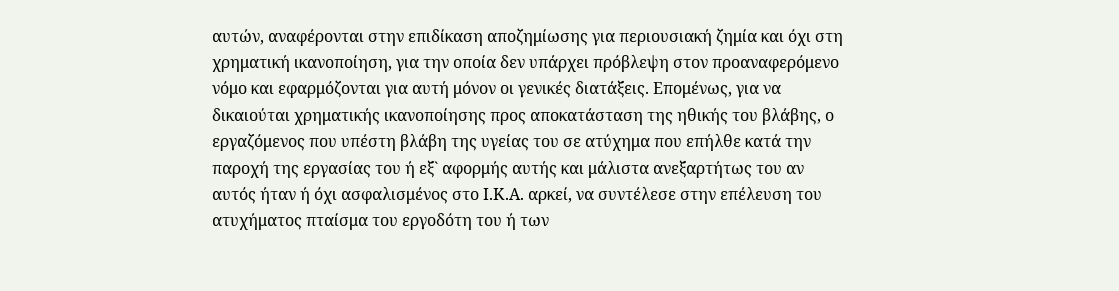αυτών, αναφέρονται στην επιδίκαση αποζημίωσης για περιουσιακή ζημία και όχι στη χρηματική ικανοποίηση, για την οποία δεν υπάρχει πρόβλεψη στον προαναφερόμενο νόμο και εφαρμόζονται για αυτή μόνον οι γενικές διατάξεις. Επομένως, για να δικαιούται χρηματικής ικανοποίησης προς αποκατάσταση της ηθικής του βλάβης, ο εργαζόμενος που υπέστη βλάβη της υγείας του σε ατύχημα που επήλθε κατά την παροχή της εργασίας του ή εξ` αφορμής αυτής και μάλιστα ανεξαρτήτως του αν αυτός ήταν ή όχι ασφαλισμένος στο Ι.Κ.Α. αρκεί, να συντέλεσε στην επέλευση του ατυχήματος πταίσμα του εργοδότη του ή των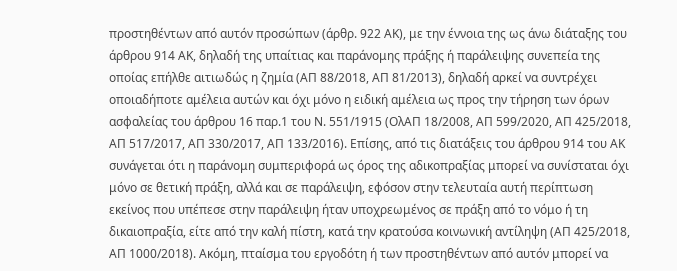προστηθέντων από αυτόν προσώπων (άρθρ. 922 ΑΚ), με την έννοια της ως άνω διάταξης του άρθρου 914 ΑΚ, δηλαδή της υπαίτιας και παράνομης πράξης ή παράλειψης συνεπεία της οποίας επήλθε αιτιωδώς η ζημία (ΑΠ 88/2018, ΑΠ 81/2013), δηλαδή αρκεί να συντρέχει οποιαδήποτε αμέλεια αυτών και όχι μόνο η ειδική αμέλεια ως προς την τήρηση των όρων ασφαλείας του άρθρου 16 παρ.1 του Ν. 551/1915 (ΟλΑΠ 18/2008, ΑΠ 599/2020, ΑΠ 425/2018, ΑΠ 517/2017, ΑΠ 330/2017, ΑΠ 133/2016). Επίσης, από τις διατάξεις του άρθρου 914 του ΑΚ συνάγεται ότι η παράνομη συμπεριφορά ως όρος της αδικοπραξίας μπορεί να συνίσταται όχι μόνο σε θετική πράξη, αλλά και σε παράλειψη, εφόσον στην τελευταία αυτή περίπτωση εκείνος που υπέπεσε στην παράλειψη ήταν υποχρεωμένος σε πράξη από το νόμο ή τη δικαιοπραξία, είτε από την καλή πίστη, κατά την κρατούσα κοινωνική αντίληψη (ΑΠ 425/2018, ΑΠ 1000/2018). Ακόμη, πταίσμα του εργοδότη ή των προστηθέντων από αυτόν μπορεί να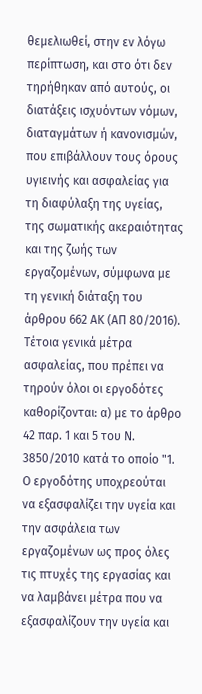θεμελιωθεί, στην εν λόγω περίπτωση, και στο ότι δεν τηρήθηκαν από αυτούς, οι διατάξεις ισχυόντων νόμων, διαταγμάτων ή κανονισμών, που επιβάλλουν τους όρους υγιεινής και ασφαλείας για τη διαφύλαξη της υγείας, της σωματικής ακεραιότητας και της ζωής των εργαζομένων, σύμφωνα με τη γενική διάταξη του άρθρου 662 ΑΚ (ΑΠ 80/2016). Τέτοια γενικά μέτρα ασφαλείας, που πρέπει να τηρούν όλοι οι εργοδότες καθορίζονται: α) με το άρθρο 42 παρ. 1 και 5 του Ν. 3850/2010 κατά το οποίο "1. Ο εργοδότης υποχρεούται να εξασφαλίζει την υγεία και την ασφάλεια των εργαζομένων ως προς όλες τις πτυχές της εργασίας και να λαμβάνει μέτρα που να εξασφαλίζουν την υγεία και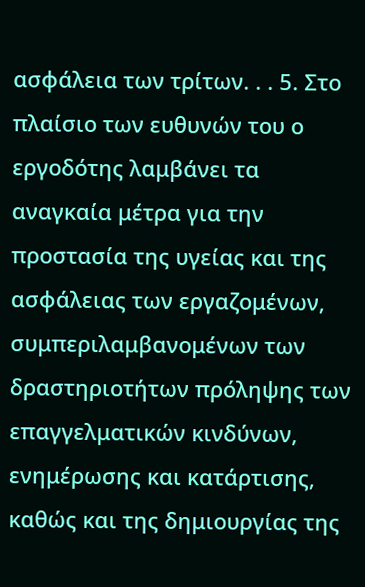ασφάλεια των τρίτων. . . 5. Στο πλαίσιο των ευθυνών του ο εργοδότης λαμβάνει τα αναγκαία μέτρα για την προστασία της υγείας και της ασφάλειας των εργαζομένων, συμπεριλαμβανομένων των δραστηριοτήτων πρόληψης των επαγγελματικών κινδύνων, ενημέρωσης και κατάρτισης, καθώς και της δημιουργίας της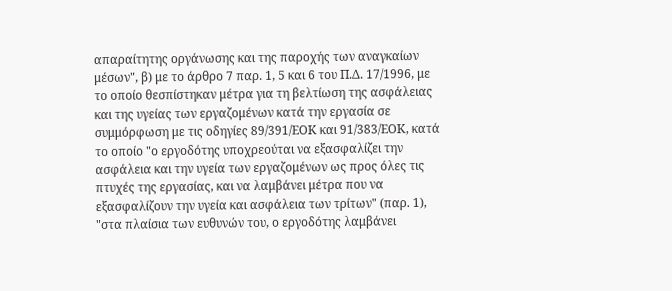απαραίτητης οργάνωσης και της παροχής των αναγκαίων μέσων", β) με το άρθρο 7 παρ. 1, 5 και 6 του Π.Δ. 17/1996, με το οποίο θεσπίστηκαν μέτρα για τη βελτίωση της ασφάλειας και της υγείας των εργαζομένων κατά την εργασία σε συμμόρφωση με τις οδηγίες 89/391/ΕΟΚ και 91/383/ΕΟΚ, κατά το οποίο "ο εργοδότης υποχρεούται να εξασφαλίζει την ασφάλεια και την υγεία των εργαζομένων ως προς όλες τις πτυχές της εργασίας, και να λαμβάνει μέτρα που να εξασφαλίζουν την υγεία και ασφάλεια των τρίτων" (παρ. 1), "στα πλαίσια των ευθυνών του, ο εργοδότης λαμβάνει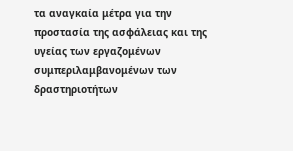τα αναγκαία μέτρα για την προστασία της ασφάλειας και της υγείας των εργαζομένων συμπεριλαμβανομένων των δραστηριοτήτων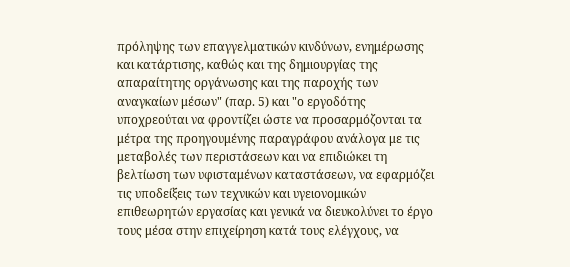πρόληψης των επαγγελματικών κινδύνων, ενημέρωσης και κατάρτισης, καθώς και της δημιουργίας της απαραίτητης οργάνωσης και της παροχής των αναγκαίων μέσων" (παρ. 5) και "ο εργοδότης υποχρεούται να φροντίζει ώστε να προσαρμόζονται τα μέτρα της προηγουμένης παραγράφου ανάλογα με τις μεταβολές των περιστάσεων και να επιδιώκει τη βελτίωση των υφισταμένων καταστάσεων, να εφαρμόζει τις υποδείξεις των τεχνικών και υγειονομικών επιθεωρητών εργασίας και γενικά να διευκολύνει το έργο τους μέσα στην επιχείρηση κατά τους ελέγχους, να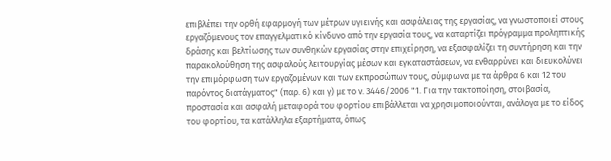επιβλέπει την ορθή εφαρμογή των μέτρων υγιεινής και ασφάλειας της εργασίας, να γνωστοποιεί στους εργαζόμενους τον επαγγελματικό κίνδυνο από την εργασία τους, να καταρτίζει πρόγραμμα προληπτικής δράσης και βελτίωσης των συνθηκών εργασίας στην επιχείρηση, να εξασφαλίζει τη συντήρηση και την παρακολούθηση της ασφαλούς λειτουργίας μέσων και εγκαταστάσεων, να ενθαρρύνει και διευκολύνει την επιμόρφωση των εργαζομένων και των εκπροσώπων τους, σύμφωνα με τα άρθρα 6 και 12 του παρόντος διατάγματος" (παρ. 6) και γ) με το ν. 3446/2006 "1. Για την τακτοποίηση, στοιβασία, προστασία και ασφαλή μεταφορά του φορτίου επιβάλλεται να χρησιμοποιούνται, ανάλογα με το είδος του φορτίου, τα κατάλληλα εξαρτήματα, όπως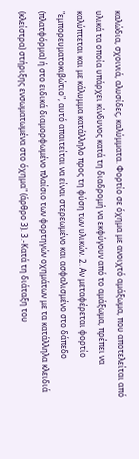καλώδια, σχοινιά, αλυσίδες, καλύμματα. Φορτίο σε όχημα με ανοιχτό αμάξωμα, που αποτελείται από υλικά τα οποία υπάρχει κίνδυνος κατά τη διαδρομή να εκφύγουν από το αμάξωμα, πρέπει να καλύπτεται και με κάλυμμα κατάλληλο προς τη φύση των υλικών. 2. Αν μεταφέρεται φορτίο "εμπορευματοκιβώτιο", αυτό απαιτείται να είναι στερεωμένο και ασφαλισμένο στο δάπεδο (πλατφόρμα) ή στο ειδικά διαμορφωμένο πλαίσιο των φορτηγών οχημάτων με τα κατάλληλα κλειδιά (κλείστρα) στήριξης ενσωματωμένα στο όχημα" (άρθρο 3). 3.-Κατά τη διάταξη του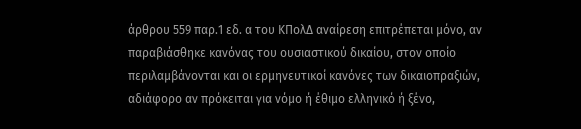άρθρου 559 παρ.1 εδ. α του ΚΠολΔ αναίρεση επιτρέπεται μόνο, αν παραβιάσθηκε κανόνας του ουσιαστικού δικαίου, στον οποίο περιλαμβάνονται και οι ερμηνευτικοί κανόνες των δικαιοπραξιών, αδιάφορο αν πρόκειται για νόμο ή έθιμο ελληνικό ή ξένο,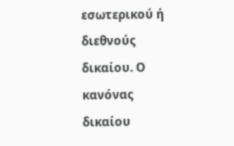εσωτερικού ή διεθνούς δικαίου. Ο κανόνας δικαίου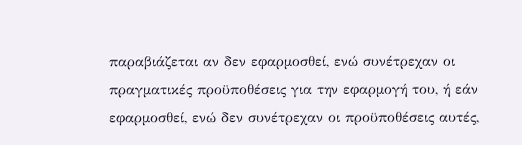παραβιάζεται αν δεν εφαρμοσθεί, ενώ συνέτρεχαν οι πραγματικές προϋποθέσεις για την εφαρμογή του, ή εάν εφαρμοσθεί, ενώ δεν συνέτρεχαν οι προϋποθέσεις αυτές,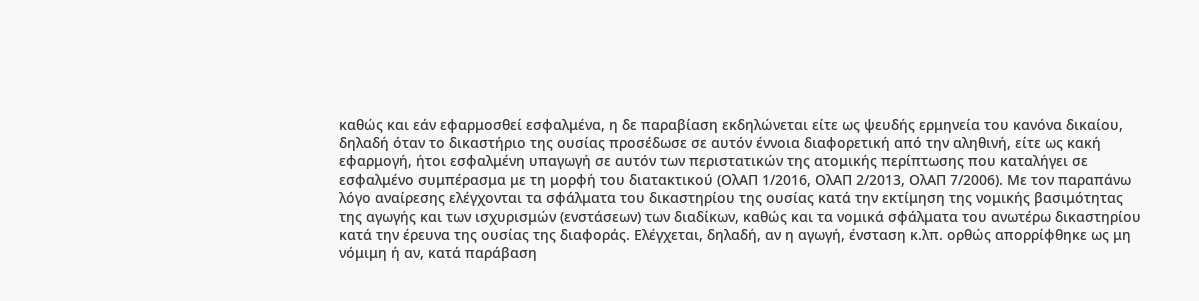καθώς και εάν εφαρμοσθεί εσφαλμένα, η δε παραβίαση εκδηλώνεται είτε ως ψευδής ερμηνεία του κανόνα δικαίου, δηλαδή όταν το δικαστήριο της ουσίας προσέδωσε σε αυτόν έννοια διαφορετική από την αληθινή, είτε ως κακή εφαρμογή, ήτοι εσφαλμένη υπαγωγή σε αυτόν των περιστατικών της ατομικής περίπτωσης που καταλήγει σε εσφαλμένο συμπέρασμα με τη μορφή του διατακτικού (ΟλΑΠ 1/2016, ΟλΑΠ 2/2013, ΟλΑΠ 7/2006). Με τον παραπάνω λόγο αναίρεσης ελέγχονται τα σφάλματα του δικαστηρίου της ουσίας κατά την εκτίμηση της νομικής βασιμότητας της αγωγής και των ισχυρισμών (ενστάσεων) των διαδίκων, καθώς και τα νομικά σφάλματα του ανωτέρω δικαστηρίου κατά την έρευνα της ουσίας της διαφοράς. Ελέγχεται, δηλαδή, αν η αγωγή, ένσταση κ.λπ. ορθώς απορρίφθηκε ως μη νόμιμη ή αν, κατά παράβαση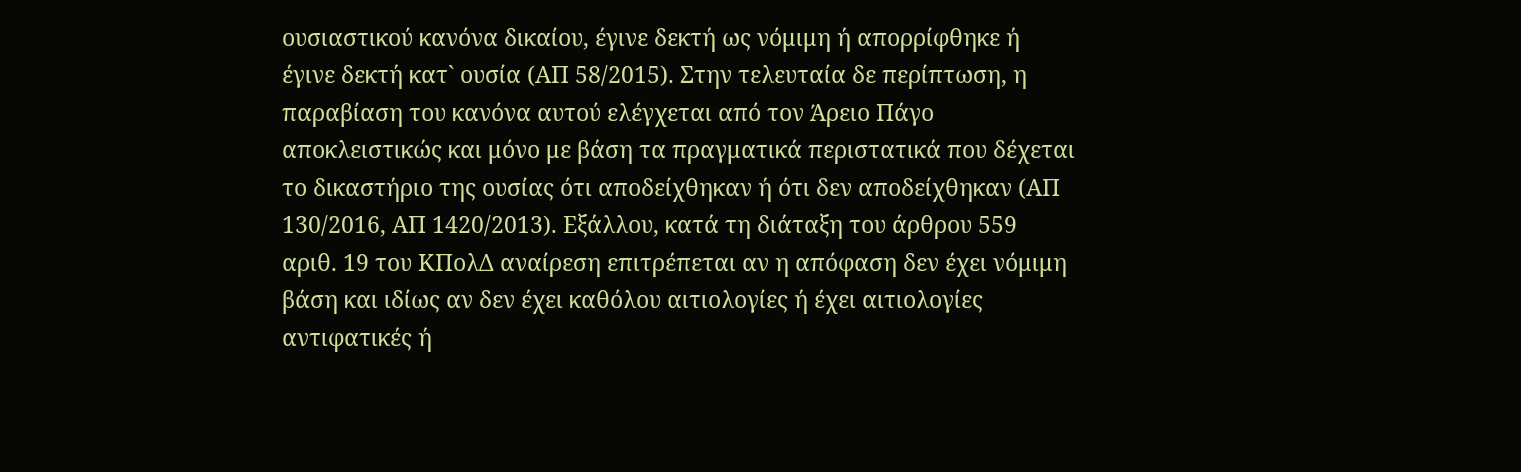ουσιαστικού κανόνα δικαίου, έγινε δεκτή ως νόμιμη ή απορρίφθηκε ή έγινε δεκτή κατ` ουσία (ΑΠ 58/2015). Στην τελευταία δε περίπτωση, η παραβίαση του κανόνα αυτού ελέγχεται από τον Άρειο Πάγο αποκλειστικώς και μόνο με βάση τα πραγματικά περιστατικά που δέχεται το δικαστήριο της ουσίας ότι αποδείχθηκαν ή ότι δεν αποδείχθηκαν (ΑΠ 130/2016, ΑΠ 1420/2013). Εξάλλου, κατά τη διάταξη του άρθρου 559 αριθ. 19 του ΚΠολΔ αναίρεση επιτρέπεται αν η απόφαση δεν έχει νόμιμη βάση και ιδίως αν δεν έχει καθόλου αιτιολογίες ή έχει αιτιολογίες αντιφατικές ή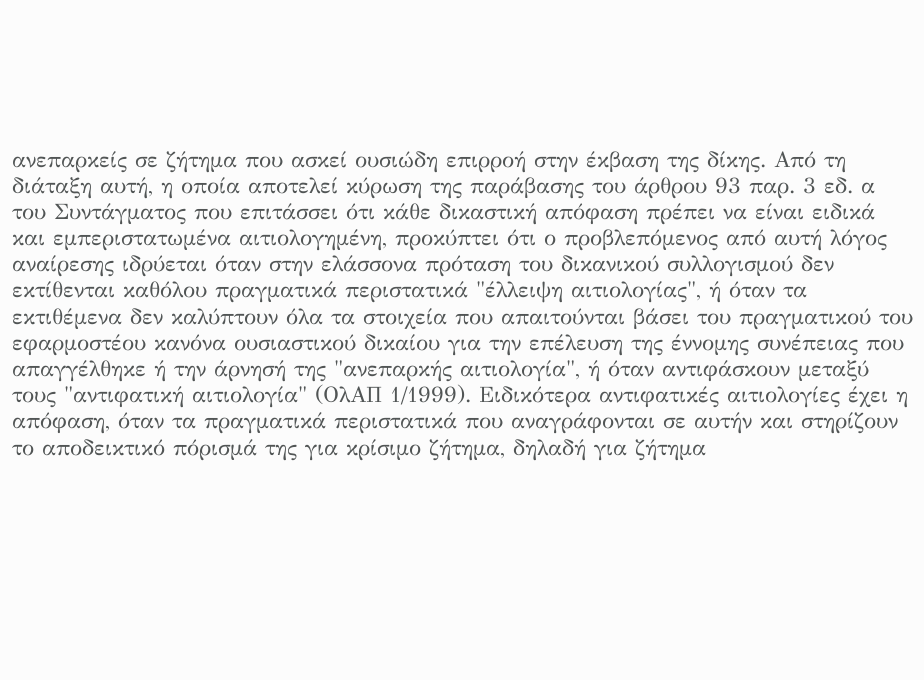ανεπαρκείς σε ζήτημα που ασκεί ουσιώδη επιρροή στην έκβαση της δίκης. Από τη διάταξη αυτή, η οποία αποτελεί κύρωση της παράβασης του άρθρου 93 παρ. 3 εδ. α του Συντάγματος που επιτάσσει ότι κάθε δικαστική απόφαση πρέπει να είναι ειδικά και εμπεριστατωμένα αιτιολογημένη, προκύπτει ότι ο προβλεπόμενος από αυτή λόγος αναίρεσης ιδρύεται όταν στην ελάσσονα πρόταση του δικανικού συλλογισμού δεν εκτίθενται καθόλου πραγματικά περιστατικά "έλλειψη αιτιολογίας", ή όταν τα εκτιθέμενα δεν καλύπτουν όλα τα στοιχεία που απαιτούνται βάσει του πραγματικού του εφαρμοστέου κανόνα ουσιαστικού δικαίου για την επέλευση της έννομης συνέπειας που απαγγέλθηκε ή την άρνησή της "ανεπαρκής αιτιολογία", ή όταν αντιφάσκουν μεταξύ τους "αντιφατική αιτιολογία" (ΟλΑΠ 1/1999). Ειδικότερα αντιφατικές αιτιολογίες έχει η απόφαση, όταν τα πραγματικά περιστατικά που αναγράφονται σε αυτήν και στηρίζουν το αποδεικτικό πόρισμά της για κρίσιμο ζήτημα, δηλαδή για ζήτημα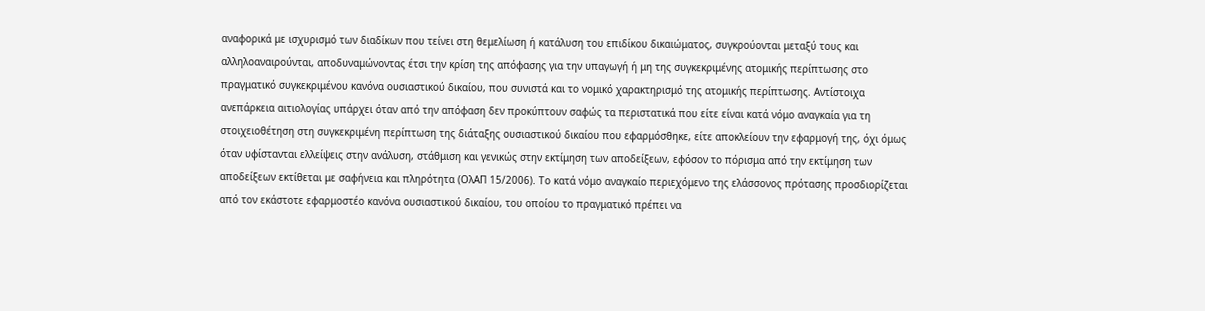αναφορικά με ισχυρισμό των διαδίκων που τείνει στη θεμελίωση ή κατάλυση του επιδίκου δικαιώματος, συγκρούονται μεταξύ τους και αλληλοαναιρούνται, αποδυναμώνοντας έτσι την κρίση της απόφασης για την υπαγωγή ή μη της συγκεκριμένης ατομικής περίπτωσης στο πραγματικό συγκεκριμένου κανόνα ουσιαστικού δικαίου, που συνιστά και το νομικό χαρακτηρισμό της ατομικής περίπτωσης. Αντίστοιχα ανεπάρκεια αιτιολογίας υπάρχει όταν από την απόφαση δεν προκύπτουν σαφώς τα περιστατικά που είτε είναι κατά νόμο αναγκαία για τη στοιχειοθέτηση στη συγκεκριμένη περίπτωση της διάταξης ουσιαστικού δικαίου που εφαρμόσθηκε, είτε αποκλείουν την εφαρμογή της, όχι όμως όταν υφίστανται ελλείψεις στην ανάλυση, στάθμιση και γενικώς στην εκτίμηση των αποδείξεων, εφόσον το πόρισμα από την εκτίμηση των αποδείξεων εκτίθεται με σαφήνεια και πληρότητα (ΟλΑΠ 15/2006). Το κατά νόμο αναγκαίο περιεχόμενο της ελάσσονος πρότασης προσδιορίζεται από τον εκάστοτε εφαρμοστέο κανόνα ουσιαστικού δικαίου, του οποίου το πραγματικό πρέπει να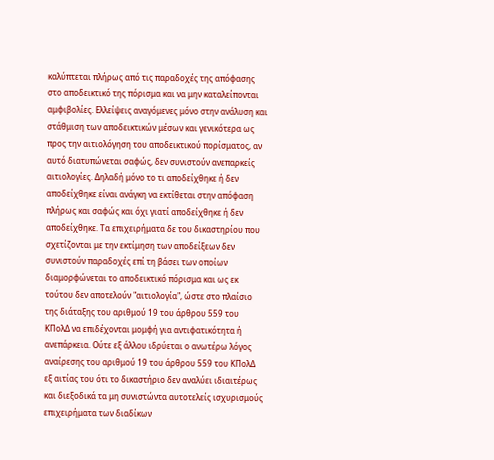καλύπτεται πλήρως από τις παραδοχές της απόφασης στο αποδεικτικό της πόρισμα και να μην καταλείπονται αμφιβολίες. Ελλείψεις αναγόμενες μόνο στην ανάλυση και στάθμιση των αποδεικτικών μέσων και γενικότερα ως προς την αιτιολόγηση του αποδεικτικού πορίσματος, αν αυτό διατυπώνεται σαφώς, δεν συνιστούν ανεπαρκείς αιτιολογίες. Δηλαδή μόνο το τι αποδείχθηκε ή δεν αποδείχθηκε είναι ανάγκη να εκτίθεται στην απόφαση πλήρως και σαφώς και όχι γιατί αποδείχθηκε ή δεν αποδείχθηκε. Τα επιχειρήματα δε του δικαστηρίου που σχετίζονται με την εκτίμηση των αποδείξεων δεν συνιστούν παραδοχές επί τη βάσει των οποίων διαμορφώνεται το αποδεικτικό πόρισμα και ως εκ τούτου δεν αποτελούν "αιτιολογία", ώστε στο πλαίσιο της διάταξης του αριθμού 19 του άρθρου 559 του ΚΠολΔ να επιδέχονται μομφή για αντιφατικότητα ή ανεπάρκεια. Ούτε εξ άλλου ιδρύεται ο ανωτέρω λόγος αναίρεσης του αριθμού 19 του άρθρου 559 του ΚΠολΔ εξ αιτίας του ότι το δικαστήριο δεν αναλύει ιδιαιτέρως και διεξοδικά τα μη συνιστώντα αυτοτελείς ισχυρισμούς επιχειρήματα των διαδίκων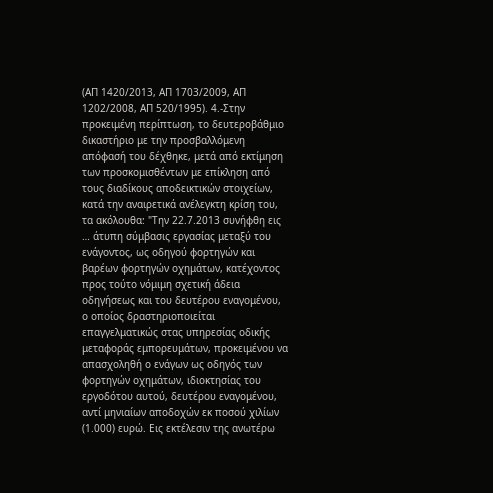(ΑΠ 1420/2013, ΑΠ 1703/2009, ΑΠ 1202/2008, ΑΠ 520/1995). 4.-Στην προκειμένη περίπτωση, το δευτεροβάθμιο δικαστήριο με την προσβαλλόμενη απόφασή του δέχθηκε, μετά από εκτίμηση των προσκομισθέντων με επίκληση από τους διαδίκους αποδεικτικών στοιχείων, κατά την αναιρετικά ανέλεγκτη κρίση του, τα ακόλουθα: "Την 22.7.2013 συνήφθη εις … άτυπη σύμβασις εργασίας μεταξύ του ενάγοντος, ως οδηγού φορτηγών και βαρέων φορτηγών οχημάτων, κατέχοντος προς τούτο νόμιμη σχετική άδεια οδηγήσεως και του δευτέρου εναγομένου, ο οποίος δραστηριοποιείται επαγγελματικώς στας υπηρεσίας οδικής μεταφοράς εμπορευμάτων, προκειμένου να απασχοληθή ο ενάγων ως οδηγός των φορτηγών οχημάτων, ιδιοκτησίας του εργοδότου αυτού, δευτέρου εναγομένου, αντί μηνιαίων αποδοχών εκ ποσού χιλίων (1.000) ευρώ. Εις εκτέλεσιν της ανωτέρω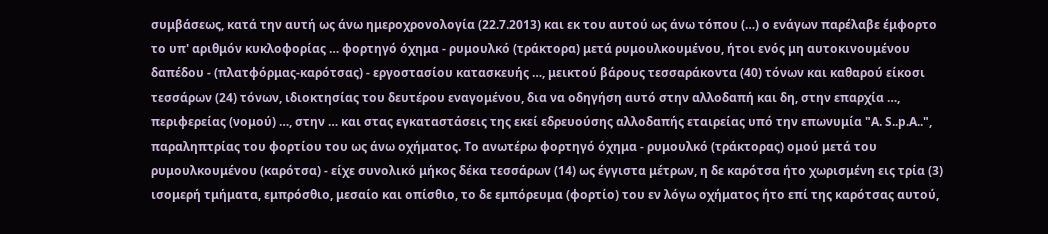συμβάσεως, κατά την αυτή ως άνω ημεροχρονολογία (22.7.2013) και εκ του αυτού ως άνω τόπου (…) ο ενάγων παρέλαβε έμφορτο το υπ' αριθμόν κυκλοφορίας … φορτηγό όχημα - ρυμουλκό (τράκτορα) μετά ρυμουλκουμένου, ήτοι ενός μη αυτοκινουμένου δαπέδου - (πλατφόρμας-καρότσας) - εργοστασίου κατασκευής …, μεικτού βάρους τεσσαράκοντα (40) τόνων και καθαρού είκοσι τεσσάρων (24) τόνων, ιδιοκτησίας του δευτέρου εναγομένου, δια να οδηγήση αυτό στην αλλοδαπή και δη, στην επαρχία …, περιφερείας (νομού) …, στην … και στας εγκαταστάσεις της εκεί εδρευούσης αλλοδαπής εταιρείας υπό την επωνυμία "A. S..p.A..", παραληπτρίας του φορτίου του ως άνω οχήματος. Το ανωτέρω φορτηγό όχημα - ρυμουλκό (τράκτορας) ομού μετά του ρυμουλκουμένου (καρότσα) - είχε συνολικό μήκος δέκα τεσσάρων (14) ως έγγιστα μέτρων, η δε καρότσα ήτο χωρισμένη εις τρία (3) ισομερή τμήματα, εμπρόσθιο, μεσαίο και οπίσθιο, το δε εμπόρευμα (φορτίο) του εν λόγω οχήματος ήτο επί της καρότσας αυτού,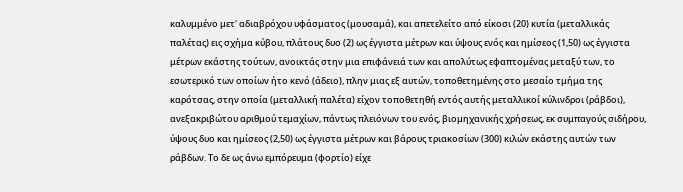καλυμμένο μετ' αδιαβρόχου υφάσματος (μουσαμά), και απετελείτο από είκοσι (20) κυτία (μεταλλικάς παλέτας) εις σχήμα κύβου, πλάτους δυο (2) ως έγγιστα μέτρων και ύψους ενός και ημίσεος (1,50) ως έγγιστα μέτρων εκάστης τούτων, ανοικτάς στην μια επιφάνειά των και απολύτως εφαπτομένας μεταξύ των, το εσωτερικό των οποίων ήτο κενό (άδειο), πλην μιας εξ αυτών, τοποθετημένης στο μεσαίο τμήμα της καρότσας, στην οποία (μεταλλική παλέτα) είχον τοποθετηθή εντός αυτής μεταλλικοί κύλινδροι (ράβδοι), ανεξακριβώτου αριθμού τεμαχίων, πάντως πλειόνων του ενός, βιομηχανικής χρήσεως, εκ συμπαγούς σιδήρου, ύψους δυο και ημίσεος (2,50) ως έγγιστα μέτρων και βάρους τριακοσίων (300) κιλών εκάστης αυτών των ράβδων. Το δε ως άνω εμπόρευμα (φορτίο) είχε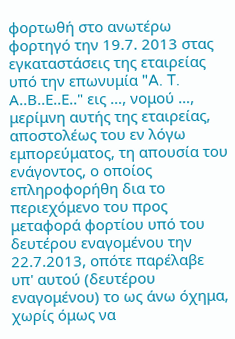φορτωθή στο ανωτέρω φορτηγό την 19.7. 2013 στας εγκαταστάσεις της εταιρείας υπό την επωνυμία "A. T. Α..Β..Ε..Ε.." εις …, νομού …, μερίμνη αυτής της εταιρείας, αποστολέως του εν λόγω εμπορεύματος, τη απουσία του ενάγοντος, ο οποίος επληροφορήθη δια το περιεχόμενο του προς μεταφορά φορτίου υπό του δευτέρου εναγομένου την 22.7.2013, οπότε παρέλαβε υπ' αυτού (δευτέρου εναγομένου) το ως άνω όχημα, χωρίς όμως να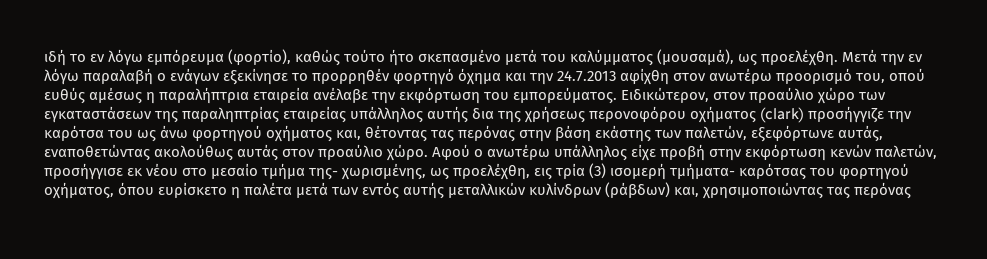ιδή το εν λόγω εμπόρευμα (φορτίο), καθώς τούτο ήτο σκεπασμένο μετά του καλύμματος (μουσαμά), ως προελέχθη. Μετά την εν λόγω παραλαβή ο ενάγων εξεκίνησε το προρρηθέν φορτηγό όχημα και την 24.7.2013 αφίχθη στον ανωτέρω προορισμό του, οπού ευθύς αμέσως η παραλήπτρια εταιρεία ανέλαβε την εκφόρτωση του εμπορεύματος. Ειδικώτερον, στον προαύλιο χώρο των εγκαταστάσεων της παραληπτρίας εταιρείας υπάλληλος αυτής δια της χρήσεως περονοφόρου οχήματος (clark) προσήγγιζε την καρότσα του ως άνω φορτηγού οχήματος και, θέτοντας τας περόνας στην βάση εκάστης των παλετών, εξεφόρτωνε αυτάς, εναποθετώντας ακολούθως αυτάς στον προαύλιο χώρο. Αφού ο ανωτέρω υπάλληλος είχε προβή στην εκφόρτωση κενών παλετών, προσήγγισε εκ νέου στο μεσαίο τμήμα της- χωρισμένης, ως προελέχθη, εις τρία (3) ισομερή τμήματα- καρότσας του φορτηγού οχήματος, όπου ευρίσκετο η παλέτα μετά των εντός αυτής μεταλλικών κυλίνδρων (ράβδων) και, χρησιμοποιώντας τας περόνας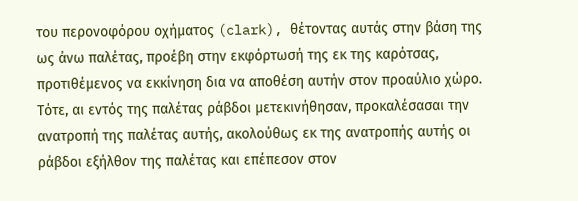του περονοφόρου οχήματος (clark), θέτοντας αυτάς στην βάση της ως άνω παλέτας, προέβη στην εκφόρτωσή της εκ της καρότσας, προτιθέμενος να εκκίνηση δια να αποθέση αυτήν στον προαύλιο χώρο. Τότε, αι εντός της παλέτας ράβδοι μετεκινήθησαν, προκαλέσασαι την ανατροπή της παλέτας αυτής, ακολούθως εκ της ανατροπής αυτής οι ράβδοι εξήλθον της παλέτας και επέπεσον στον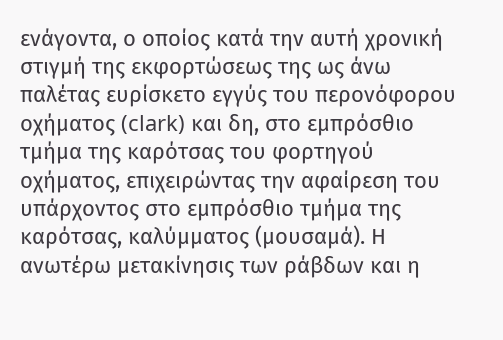ενάγοντα, ο οποίος κατά την αυτή χρονική στιγμή της εκφορτώσεως της ως άνω παλέτας ευρίσκετο εγγύς του περονόφορου οχήματος (clark) και δη, στο εμπρόσθιο τμήμα της καρότσας του φορτηγού οχήματος, επιχειρώντας την αφαίρεση του υπάρχοντος στο εμπρόσθιο τμήμα της καρότσας, καλύμματος (μουσαμά). Η ανωτέρω μετακίνησις των ράβδων και η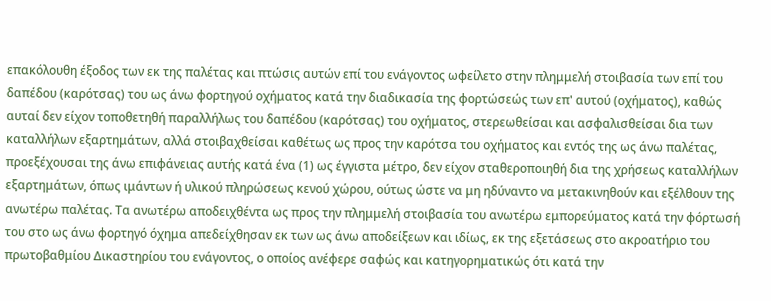επακόλουθη έξοδος των εκ της παλέτας και πτώσις αυτών επί του ενάγοντος ωφείλετο στην πλημμελή στοιβασία των επί του δαπέδου (καρότσας) του ως άνω φορτηγού οχήματος κατά την διαδικασία της φορτώσεώς των επ' αυτού (οχήματος), καθώς αυταί δεν είχον τοποθετηθή παραλλήλως του δαπέδου (καρότσας) του οχήματος, στερεωθείσαι και ασφαλισθείσαι δια των καταλλήλων εξαρτημάτων, αλλά στοιβαχθείσαι καθέτως ως προς την καρότσα του οχήματος και εντός της ως άνω παλέτας, προεξέχουσαι της άνω επιφάνειας αυτής κατά ένα (1) ως έγγιστα μέτρο, δεν είχον σταθεροποιηθή δια της χρήσεως καταλλήλων εξαρτημάτων, όπως ιμάντων ή υλικού πληρώσεως κενού χώρου, ούτως ώστε να μη ηδύναντο να μετακινηθούν και εξέλθουν της ανωτέρω παλέτας. Τα ανωτέρω αποδειχθέντα ως προς την πλημμελή στοιβασία του ανωτέρω εμπορεύματος κατά την φόρτωσή του στο ως άνω φορτηγό όχημα απεδείχθησαν εκ των ως άνω αποδείξεων και ιδίως, εκ της εξετάσεως στο ακροατήριο του πρωτοβαθμίου Δικαστηρίου του ενάγοντος, ο οποίος ανέφερε σαφώς και κατηγορηματικώς ότι κατά την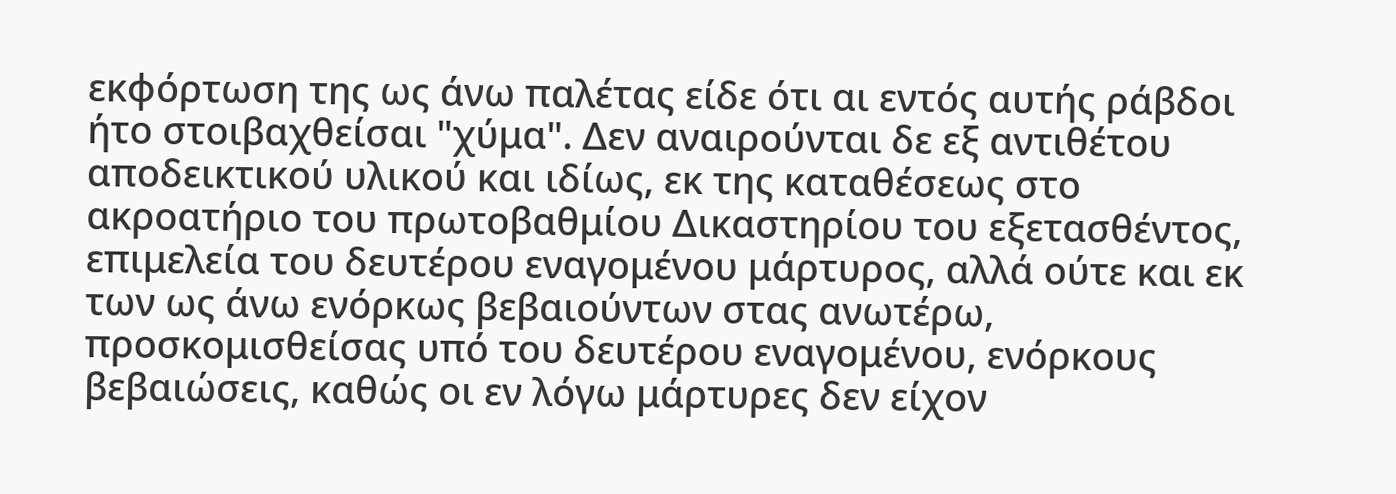εκφόρτωση της ως άνω παλέτας είδε ότι αι εντός αυτής ράβδοι ήτο στοιβαχθείσαι "χύμα". Δεν αναιρούνται δε εξ αντιθέτου αποδεικτικού υλικού και ιδίως, εκ της καταθέσεως στο ακροατήριο του πρωτοβαθμίου Δικαστηρίου του εξετασθέντος, επιμελεία του δευτέρου εναγομένου μάρτυρος, αλλά ούτε και εκ των ως άνω ενόρκως βεβαιούντων στας ανωτέρω, προσκομισθείσας υπό του δευτέρου εναγομένου, ενόρκους βεβαιώσεις, καθώς οι εν λόγω μάρτυρες δεν είχον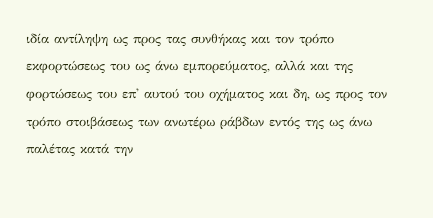ιδία αντίληψη ως προς τας συνθήκας και τον τρόπο εκφορτώσεως του ως άνω εμπορεύματος, αλλά και της φορτώσεως του επ' αυτού του οχήματος και δη, ως προς τον τρόπο στοιβάσεως των ανωτέρω ράβδων εντός της ως άνω παλέτας κατά την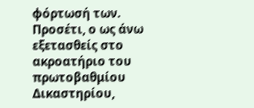φόρτωσή των. Προσέτι, ο ως άνω εξετασθείς στο ακροατήριο του πρωτοβαθμίου Δικαστηρίου,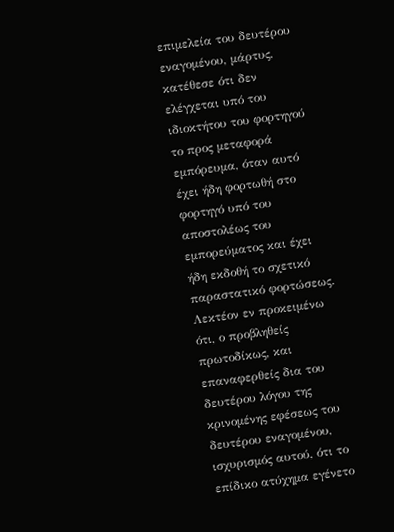επιμελεία του δευτέρου εναγομένου, μάρτυς, κατέθεσε ότι δεν ελέγχεται υπό του ιδιοκτήτου του φορτηγού το προς μεταφορά εμπόρευμα, όταν αυτό έχει ήδη φορτωθή στο φορτηγό υπό του αποστολέως του εμπορεύματος και έχει ήδη εκδοθή το σχετικό παραστατικό φορτώσεως. Λεκτέον εν προκειμένω ότι, ο προβληθείς πρωτοδίκως, και επαναφερθείς δια του δευτέρου λόγου της κρινομένης εφέσεως του δευτέρου εναγομένου, ισχυρισμός αυτού, ότι το επίδικο ατύχημα εγένετο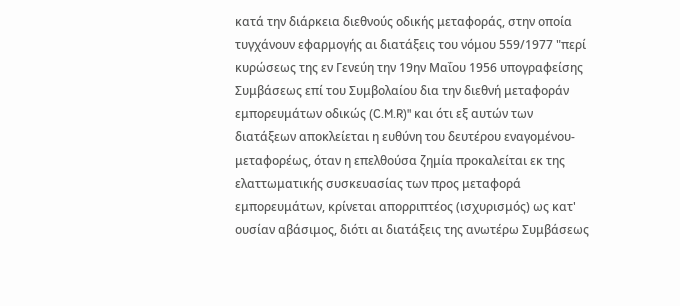κατά την διάρκεια διεθνούς οδικής μεταφοράς, στην οποία τυγχάνουν εφαρμογής αι διατάξεις του νόμου 559/1977 "περί κυρώσεως της εν Γενεύη την 19ην Μαΐου 1956 υπογραφείσης Συμβάσεως επί του Συμβολαίου δια την διεθνή μεταφοράν εμπορευμάτων οδικώς (C.M.R)" και ότι εξ αυτών των διατάξεων αποκλείεται η ευθύνη του δευτέρου εναγομένου-μεταφορέως, όταν η επελθούσα ζημία προκαλείται εκ της ελαττωματικής συσκευασίας των προς μεταφορά εμπορευμάτων, κρίνεται απορριπτέος (ισχυρισμός) ως κατ' ουσίαν αβάσιμος, διότι αι διατάξεις της ανωτέρω Συμβάσεως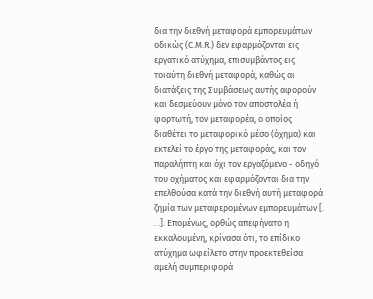δια την διεθνή μεταφορά εμπορευμάτων οδικώς (C.M.R.) δεν εφαρμόζονται εις εργατικό ατύχημα, επισυμβάντος εις τοιαύτη διεθνή μεταφορά, καθώς αι διατάξεις της Συμβάσεως αυτής αφορούν και δεσμεύουν μόνο τον αποστολέα ή φορτωτή, τον μεταφορέα, ο οποίος διαθέτει το μεταφορικό μέσο (όχημα) και εκτελεί το έργο της μεταφοράς, και τον παραλήπτη και όχι τον εργαζόμενο - οδηγό του οχήματος και εφαρμόζονται δια την επελθούσα κατά την διεθνή αυτή μεταφορά ζημία των μεταφερομένων εμπορευμάτων [. . .]. Επομένως, ορθώς απεφήνατο η εκκαλουμένη, κρίνασα ότι, το επίδικο ατύχημα ωφείλετο στην προεκτεθείσα αμελή συμπεριφορά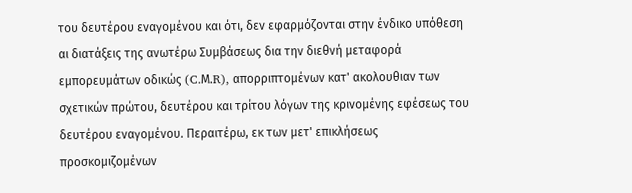του δευτέρου εναγομένου και ότι, δεν εφαρμόζονται στην ένδικο υπόθεση αι διατάξεις της ανωτέρω Συμβάσεως δια την διεθνή μεταφορά εμπορευμάτων οδικώς (C.Μ.R), απορριπτομένων κατ' ακολουθιαν των σχετικών πρώτου, δευτέρου και τρίτου λόγων της κρινομένης εφέσεως του δευτέρου εναγομένου. Περαιτέρω, εκ των μετ' επικλήσεως προσκομιζομένων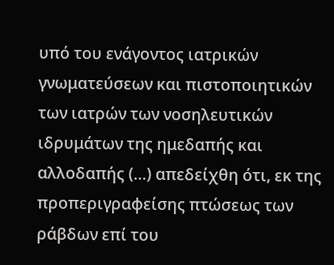υπό του ενάγοντος ιατρικών γνωματεύσεων και πιστοποιητικών των ιατρών των νοσηλευτικών ιδρυμάτων της ημεδαπής και αλλοδαπής (…) απεδείχθη ότι, εκ της προπεριγραφείσης πτώσεως των ράβδων επί του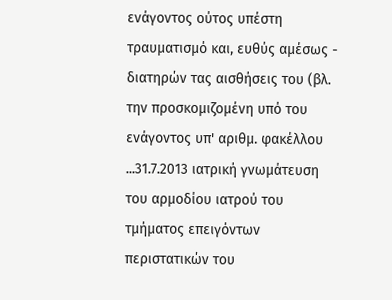ενάγοντος ούτος υπέστη τραυματισμό και, ευθύς αμέσως - διατηρών τας αισθήσεις του (βλ. την προσκομιζομένη υπό του ενάγοντος υπ' αριθμ. φακέλλου ...31.7.2013 ιατρική γνωμάτευση του αρμοδίου ιατρού του τμήματος επειγόντων περιστατικών του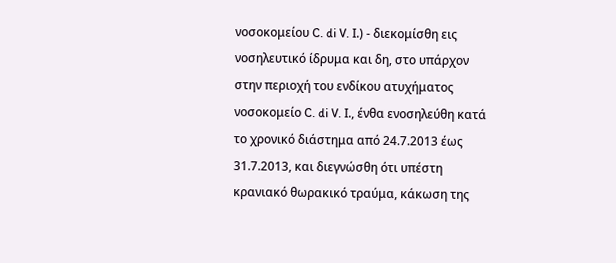νοσοκομείου C. di V. Ι.) - διεκομίσθη εις νοσηλευτικό ίδρυμα και δη, στο υπάρχον στην περιοχή του ενδίκου ατυχήματος νοσοκομείο C. di V. Ι., ένθα ενοσηλεύθη κατά το χρονικό διάστημα από 24.7.2013 έως 31.7.2013, και διεγνώσθη ότι υπέστη κρανιακό θωρακικό τραύμα, κάκωση της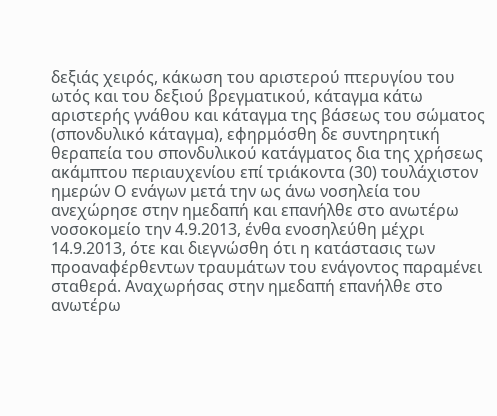δεξιάς χειρός, κάκωση του αριστερού πτερυγίου του ωτός και του δεξιού βρεγματικού, κάταγμα κάτω αριστερής γνάθου και κάταγμα της βάσεως του σώματος (σπονδυλικό κάταγμα), εφηρμόσθη δε συντηρητική θεραπεία του σπονδυλικού κατάγματος δια της χρήσεως ακάμπτου περιαυχενίου επί τριάκοντα (30) τουλάχιστον ημερών Ο ενάγων μετά την ως άνω νοσηλεία του ανεχώρησε στην ημεδαπή και επανήλθε στο ανωτέρω νοσοκομείο την 4.9.2013, ένθα ενοσηλεύθη μέχρι 14.9.2013, ότε και διεγνώσθη ότι η κατάστασις των προαναφέρθεντων τραυμάτων του ενάγοντος παραμένει σταθερά. Αναχωρήσας στην ημεδαπή επανήλθε στο ανωτέρω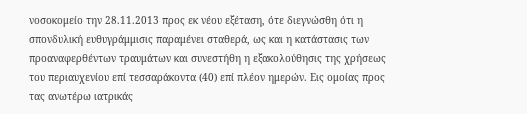νοσοκομείο την 28.11.2013 προς εκ νέου εξέταση, ότε διεγνώσθη ότι η σπονδυλική ευθυγράμμισις παραμένει σταθερά, ως και η κατάστασις των προαναφερθέντων τραυμάτων και συνεστήθη η εξακολούθησις της χρήσεως του περιαυχενίου επί τεσσαράκοντα (40) επί πλέον ημερών. Εις ομοίας προς τας ανωτέρω ιατρικάς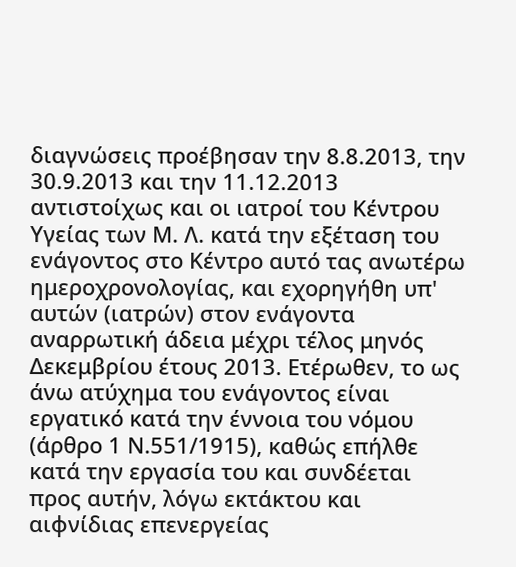διαγνώσεις προέβησαν την 8.8.2013, την 30.9.2013 και την 11.12.2013 αντιστοίχως και οι ιατροί του Κέντρου Υγείας των Μ. Λ. κατά την εξέταση του ενάγοντος στο Κέντρο αυτό τας ανωτέρω ημεροχρονολογίας, και εχορηγήθη υπ' αυτών (ιατρών) στον ενάγοντα αναρρωτική άδεια μέχρι τέλος μηνός Δεκεμβρίου έτους 2013. Ετέρωθεν, το ως άνω ατύχημα του ενάγοντος είναι εργατικό κατά την έννοια του νόμου (άρθρο 1 Ν.551/1915), καθώς επήλθε κατά την εργασία του και συνδέεται προς αυτήν, λόγω εκτάκτου και αιφνίδιας επενεργείας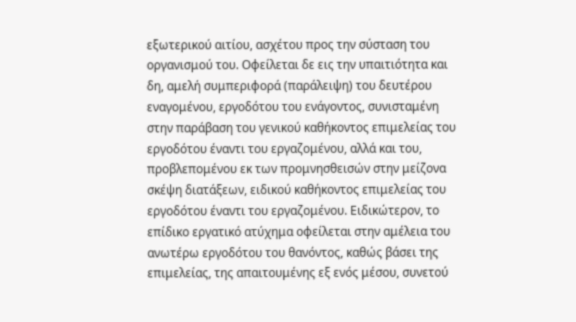εξωτερικού αιτίου, ασχέτου προς την σύσταση του οργανισμού του. Οφείλεται δε εις την υπαιτιότητα και δη, αμελή συμπεριφορά (παράλειψη) του δευτέρου εναγομένου, εργοδότου του ενάγοντος, συνισταμένη στην παράβαση του γενικού καθήκοντος επιμελείας του εργοδότου έναντι του εργαζομένου, αλλά και του, προβλεπομένου εκ των προμνησθεισών στην μείζονα σκέψη διατάξεων, ειδικού καθήκοντος επιμελείας του εργοδότου έναντι του εργαζομένου. Ειδικώτερον, το επίδικο εργατικό ατύχημα οφείλεται στην αμέλεια του ανωτέρω εργοδότου του θανόντος, καθώς βάσει της επιμελείας, της απαιτουμένης εξ ενός μέσου, συνετού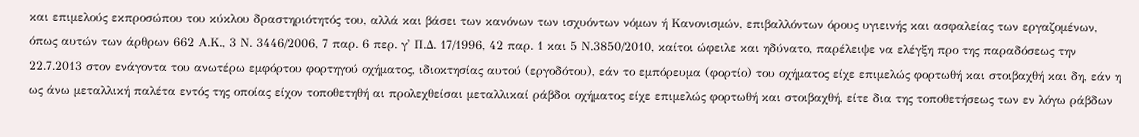και επιμελούς εκπροσώπου του κύκλου δραστηριότητός του, αλλά και βάσει των κανόνων των ισχυόντων νόμων ή Κανονισμών, επιβαλλόντων όρους υγιεινής και ασφαλείας των εργαζομένων, όπως αυτών των άρθρων 662 Α.Κ., 3 Ν. 3446/2006, 7 παρ. 6 περ. γ' Π.Δ. 17/1996, 42 παρ. 1 και 5 Ν.3850/2010, καίτοι ώφειλε και ηδύνατο, παρέλειψε να ελέγξη προ της παραδόσεως την 22.7.2013 στον ενάγοντα του ανωτέρω εμφόρτου φορτηγού οχήματος, ιδιοκτησίας αυτού (εργοδότου), εάν το εμπόρευμα (φορτίο) του οχήματος είχε επιμελώς φορτωθή και στοιβαχθή και δη, εάν η ως άνω μεταλλική παλέτα εντός της οποίας είχον τοποθετηθή αι προλεχθείσαι μεταλλικαί ράβδοι οχήματος είχε επιμελώς φορτωθή και στοιβαχθή, είτε δια της τοποθετήσεως των εν λόγω ράβδων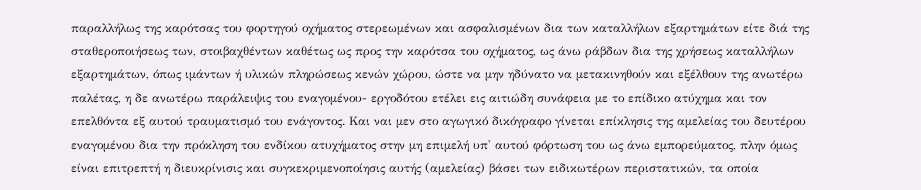παραλλήλως της καρότσας του φορτηγού οχήματος στερεωμένων και ασφαλισμένων δια των καταλλήλων εξαρτημάτων είτε διά της σταθεροποιήσεως των, στοιβαχθέντων καθέτως ως προς την καρότσα του οχήματος, ως άνω ράβδων δια της χρήσεως καταλλήλων εξαρτημάτων, όπως ιμάντων ή υλικών πληρώσεως κενών χώρου, ώστε να μην ηδύνατο να μετακινηθούν και εξέλθουν της ανωτέρω παλέτας, η δε ανωτέρω παράλειψις του εναγομένου- εργοδότου ετέλει εις αιτιώδη συνάφεια με το επίδικο ατύχημα και τον επελθόντα εξ αυτού τραυματισμό του ενάγοντος. Και ναι μεν στο αγωγικό δικόγραφο γίνεται επίκλησις της αμελείας του δευτέρου εναγομένου δια την πρόκληση του ενδίκου ατυχήματος στην μη επιμελή υπ' αυτού φόρτωση του ως άνω εμπορεύματος, πλην όμως είναι επιτρεπτή η διευκρίνισις και συγκεκριμενοποίησις αυτής (αμελείας) βάσει των ειδικωτέρων περιστατικών, τα οποία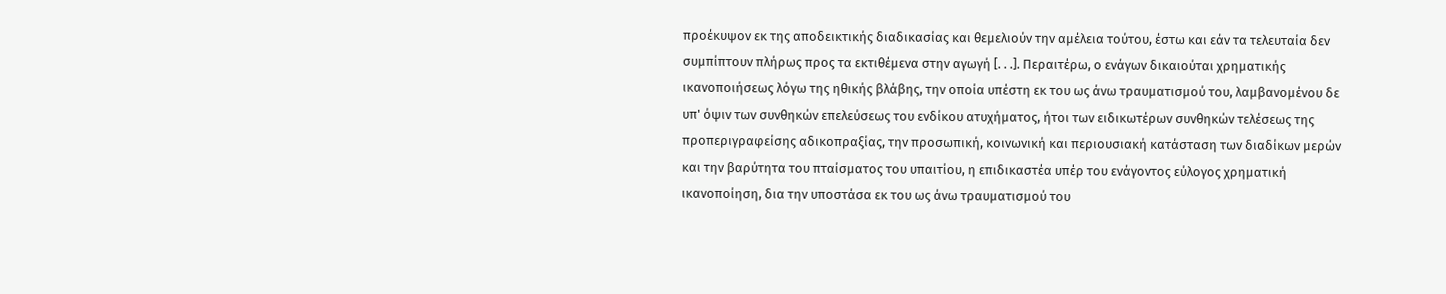προέκυψον εκ της αποδεικτικής διαδικασίας και θεμελιούν την αμέλεια τούτου, έστω και εάν τα τελευταία δεν συμπίπτουν πλήρως προς τα εκτιθέμενα στην αγωγή [. . .]. Περαιτέρω, ο ενάγων δικαιούται χρηματικής ικανοποιήσεως λόγω της ηθικής βλάβης, την οποία υπέστη εκ του ως άνω τραυματισμού του, λαμβανομένου δε υπ' όψιν των συνθηκών επελεύσεως του ενδίκου ατυχήματος, ήτοι των ειδικωτέρων συνθηκών τελέσεως της προπεριγραφείσης αδικοπραξίας, την προσωπική, κοινωνική και περιουσιακή κατάσταση των διαδίκων μερών και την βαρύτητα του πταίσματος του υπαιτίου, η επιδικαστέα υπέρ του ενάγοντος εύλογος χρηματική ικανοποίηση, δια την υποστάσα εκ του ως άνω τραυματισμού του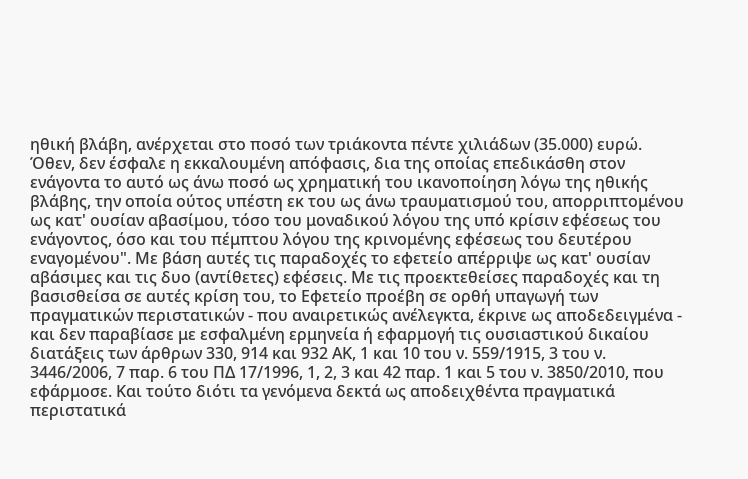ηθική βλάβη, ανέρχεται στο ποσό των τριάκοντα πέντε χιλιάδων (35.000) ευρώ. Όθεν, δεν έσφαλε η εκκαλουμένη απόφασις, δια της οποίας επεδικάσθη στον ενάγοντα το αυτό ως άνω ποσό ως χρηματική του ικανοποίηση λόγω της ηθικής βλάβης, την οποία ούτος υπέστη εκ του ως άνω τραυματισμού του, απορριπτομένου ως κατ' ουσίαν αβασίμου, τόσο του μοναδικού λόγου της υπό κρίσιν εφέσεως του ενάγοντος, όσο και του πέμπτου λόγου της κρινομένης εφέσεως του δευτέρου εναγομένου". Με βάση αυτές τις παραδοχές το εφετείο απέρριψε ως κατ' ουσίαν αβάσιμες και τις δυο (αντίθετες) εφέσεις. Με τις προεκτεθείσες παραδοχές και τη βασισθείσα σε αυτές κρίση του, το Εφετείο προέβη σε ορθή υπαγωγή των πραγματικών περιστατικών - που αναιρετικώς ανέλεγκτα, έκρινε ως αποδεδειγμένα - και δεν παραβίασε με εσφαλμένη ερμηνεία ή εφαρμογή τις ουσιαστικού δικαίου διατάξεις των άρθρων 330, 914 και 932 ΑΚ, 1 και 10 του ν. 559/1915, 3 του ν. 3446/2006, 7 παρ. 6 του ΠΔ 17/1996, 1, 2, 3 και 42 παρ. 1 και 5 του ν. 3850/2010, που εφάρμοσε. Και τούτο διότι τα γενόμενα δεκτά ως αποδειχθέντα πραγματικά περιστατικά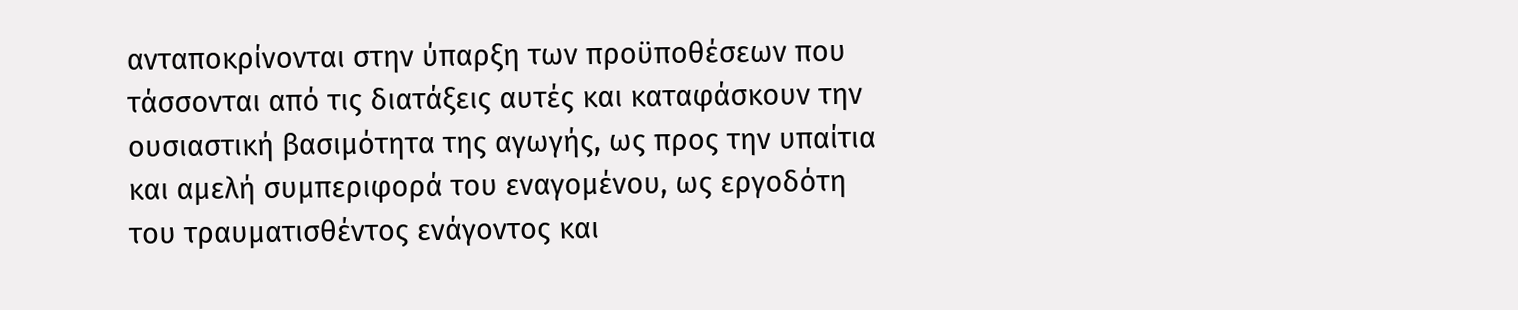ανταποκρίνονται στην ύπαρξη των προϋποθέσεων που τάσσονται από τις διατάξεις αυτές και καταφάσκουν την ουσιαστική βασιμότητα της αγωγής, ως προς την υπαίτια και αμελή συμπεριφορά τoυ εναγομένου, ως εργοδότη του τραυματισθέντος ενάγοντος και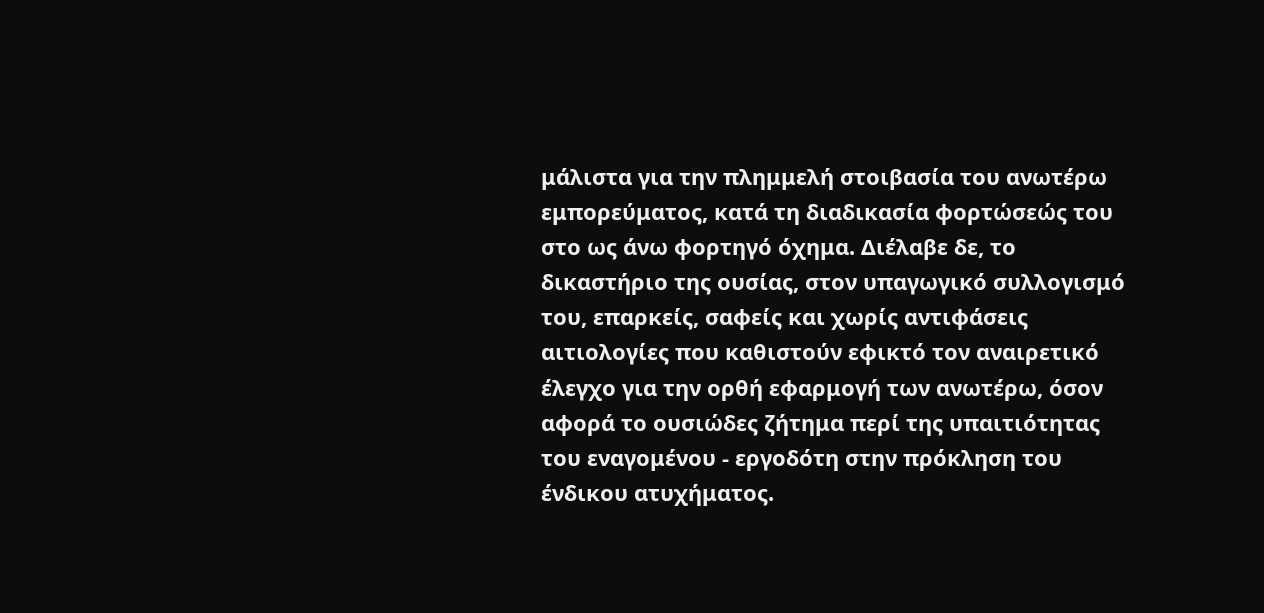μάλιστα για την πλημμελή στοιβασία του ανωτέρω εμπορεύματος, κατά τη διαδικασία φορτώσεώς του στο ως άνω φορτηγό όχημα. Διέλαβε δε, το δικαστήριο της ουσίας, στον υπαγωγικό συλλογισμό του, επαρκείς, σαφείς και χωρίς αντιφάσεις αιτιολογίες που καθιστούν εφικτό τον αναιρετικό έλεγχο για την ορθή εφαρμογή των ανωτέρω, όσον αφορά το ουσιώδες ζήτημα περί της υπαιτιότητας του εναγομένου - εργοδότη στην πρόκληση του ένδικου ατυχήματος.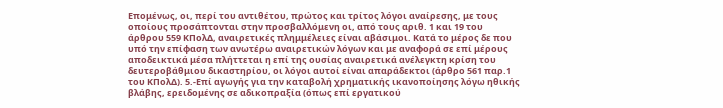Επομένως, οι, περί του αντιθέτου, πρώτος και τρίτος λόγοι αναίρεσης, με τους οποίους προσάπτονται στην προσβαλλόμενη οι, από τους αριθ. 1 και 19 του άρθρου 559 ΚΠολΔ, αναιρετικές πλημμέλειες είναι αβάσιμοι. Κατά το μέρος δε που υπό την επίφαση των ανωτέρω αναιρετικών λόγων και με αναφορά σε επί μέρους αποδεικτικά μέσα πλήττεται η επί της ουσίας αναιρετικά ανέλεγκτη κρίση του δευτεροβάθμιου δικαστηρίου, οι λόγοι αυτοί είναι απαράδεκτοι (άρθρο 561 παρ.1 του ΚΠολΔ). 5.-Επί αγωγής για την καταβολή χρηματικής ικανοποίησης λόγω ηθικής βλάβης, ερειδομένης σε αδικοπραξία (όπως επί εργατικού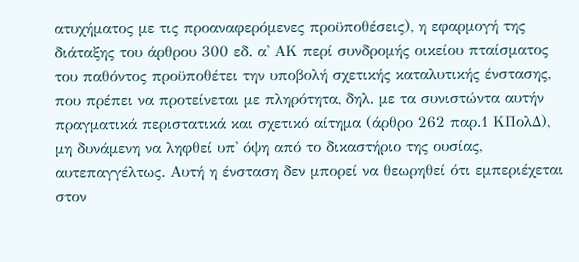ατυχήματος με τις προαναφερόμενες προϋποθέσεις), η εφαρμογή της διάταξης του άρθρου 300 εδ. α' ΑΚ περί συνδρομής οικείου πταίσματος του παθόντος προϋποθέτει την υποβολή σχετικής καταλυτικής ένστασης, που πρέπει να προτείνεται με πληρότητα, δηλ. με τα συνιστώντα αυτήν πραγματικά περιστατικά και σχετικό αίτημα (άρθρο 262 παρ.1 ΚΠολΔ), μη δυνάμενη να ληφθεί υπ' όψη από το δικαστήριο της ουσίας, αυτεπαγγέλτως. Αυτή η ένσταση δεν μπορεί να θεωρηθεί ότι εμπεριέχεται στον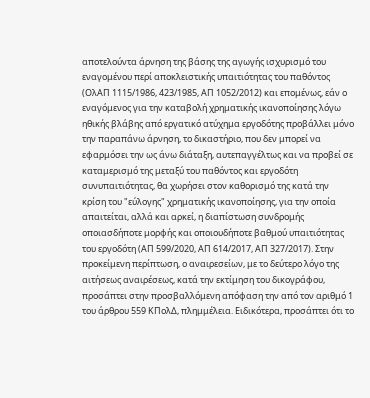αποτελούντα άρνηση της βάσης της αγωγής ισχυρισμό του εναγομένου περί αποκλειστικής υπαιτιότητας του παθόντος (ΟλΑΠ 1115/1986, 423/1985, ΑΠ 1052/2012) και επομένως, εάν ο εναγόμενος για την καταβολή χρηματικής ικανοποίησης λόγω ηθικής βλάβης από εργατικό ατύχημα εργοδότης προβάλλει μόνο την παραπάνω άρνηση, το δικαστήριο, που δεν μπορεί να εφαρμόσει την ως άνω διάταξη, αυτεπαγγέλτως και να προβεί σε καταμερισμό της μεταξύ του παθόντος και εργοδότη συνυπαιτιότητας, θα χωρήσει στον καθορισμό της κατά την κρίση του "εύλογης" χρηματικής ικανοποίησης, για την οποία απαιτείται, αλλά και αρκεί, η διαπίστωση συνδρομής οποιασδήποτε μορφής και οποιουδήποτε βαθμού υπαιτιότητας του εργοδότη (ΑΠ 599/2020, ΑΠ 614/2017, ΑΠ 327/2017). Στην προκείμενη περίπτωση, ο αναιρεσείων, με το δεύτερο λόγο της αιτήσεως αναιρέσεως, κατά την εκτίμηση του δικογράφου, προσάπτει στην προσβαλλόμενη απόφαση την από τον αριθμό 1 του άρθρου 559 ΚΠολΔ, πλημμέλεια. Ειδικότερα, προσάπτει ότι το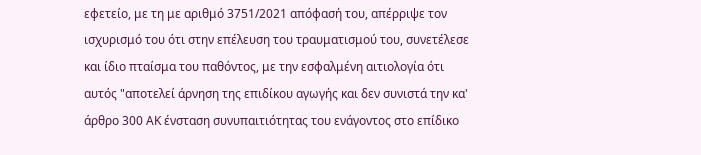εφετείο, με τη με αριθμό 3751/2021 απόφασή του, απέρριψε τον ισχυρισμό του ότι στην επέλευση του τραυματισμού του, συνετέλεσε και ίδιο πταίσμα του παθόντος, με την εσφαλμένη αιτιολογία ότι αυτός "αποτελεί άρνηση της επιδίκου αγωγής και δεν συνιστά την κα' άρθρο 300 ΑΚ ένσταση συνυπαιτιότητας του ενάγοντος στο επίδικο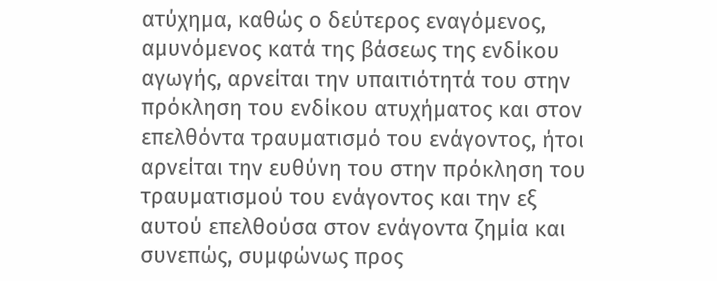ατύχημα, καθώς ο δεύτερος εναγόμενος, αμυνόμενος κατά της βάσεως της ενδίκου αγωγής, αρνείται την υπαιτιότητά του στην πρόκληση του ενδίκου ατυχήματος και στον επελθόντα τραυματισμό του ενάγοντος, ήτοι αρνείται την ευθύνη του στην πρόκληση του τραυματισμού του ενάγοντος και την εξ αυτού επελθούσα στον ενάγοντα ζημία και συνεπώς, συμφώνως προς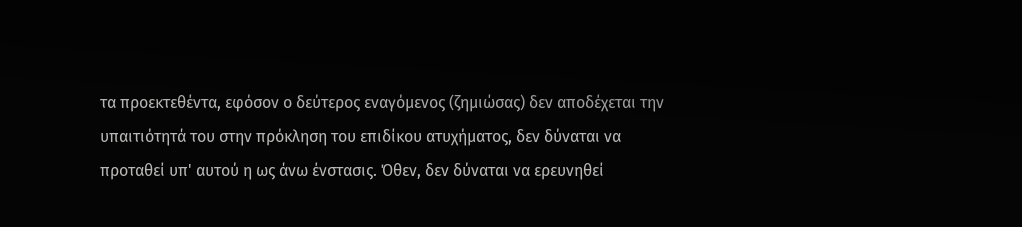τα προεκτεθέντα, εφόσον ο δεύτερος εναγόμενος (ζημιώσας) δεν αποδέχεται την υπαιτιότητά του στην πρόκληση του επιδίκου ατυχήματος, δεν δύναται να προταθεί υπ' αυτού η ως άνω ένστασις. Όθεν, δεν δύναται να ερευνηθεί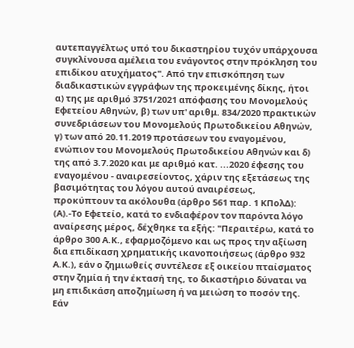αυτεπαγγέλτως υπό του δικαστηρίου τυχόν υπάρχουσα συγκλίνουσα αμέλεια του ενάγοντος στην πρόκληση του επιδίκου ατυχήματος". Από την επισκόπηση των διαδικαστικών εγγράφων της προκειμένης δίκης, ήτοι α) της με αριθμό 3751/2021 απόφασης του Μονομελούς Εφετείου Αθηνών, β) των υπ' αριθμ. 834/2020 πρακτικών συνεδριάσεων του Μονομελούς Πρωτοδικείου Αθηνών, γ) των από 20.11.2019 προτάσεων του εναγομένου, ενώπιον του Μονομελούς Πρωτοδικείου Αθηνών και δ) της από 3.7.2020 και με αριθμό κατ. ...2020 έφεσης του εναγομένου - αναιρεσείοντος, χάριν της εξετάσεως της βασιμότητας του λόγου αυτού αναιρέσεως, προκύπτουν τα ακόλουθα (άρθρο 561 παρ. 1 ΚΠολΔ): (Α).-Το Εφετείο, κατά το ενδιαφέρον τον παρόντα λόγο αναίρεσης μέρος, δέχθηκε τα εξής: "Περαιτέρω, κατά το άρθρο 300 Α.Κ., εφαρμοζόμενο και ως προς την αξίωση δια επιδίκαση χρηματικής ικανοποιήσεως (άρθρο 932 Α.Κ.), εάν ο ζημιωθείς συντέλεσε εξ οικείου πταίσματος στην ζημία ή την έκτασή της, το δικαστήριο δύναται να μη επιδικάση αποζημίωση ή να μειώση το ποσόν της. Εάν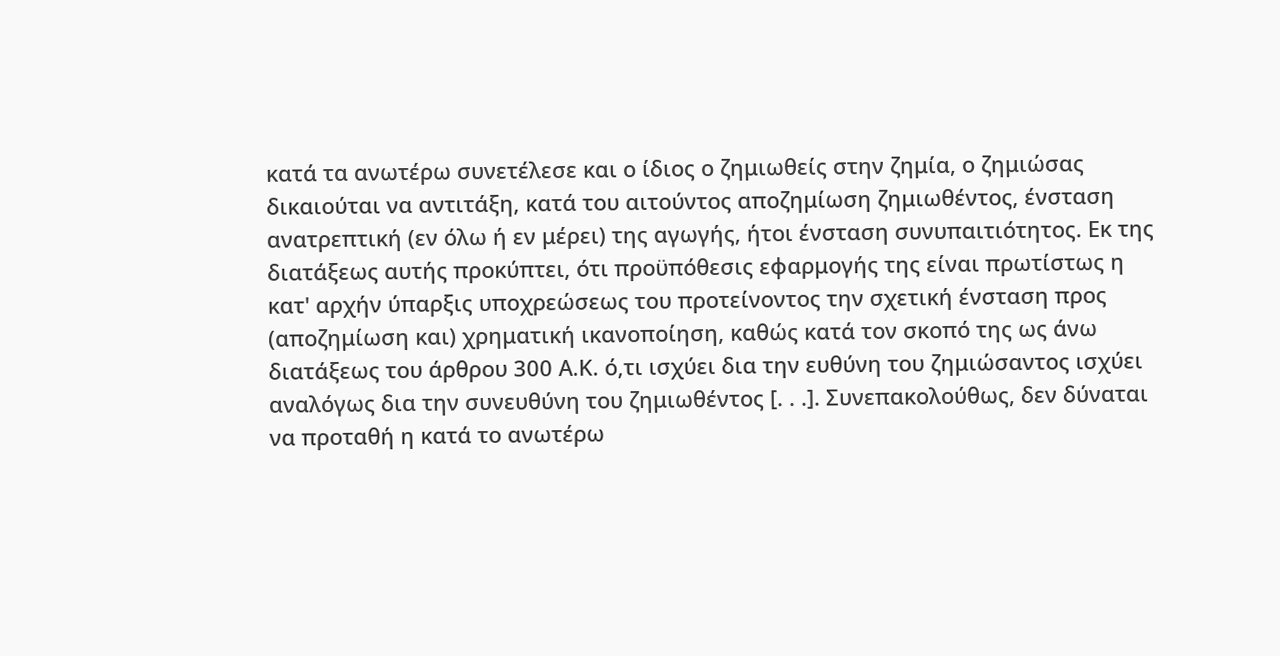κατά τα ανωτέρω συνετέλεσε και ο ίδιος ο ζημιωθείς στην ζημία, ο ζημιώσας δικαιούται να αντιτάξη, κατά του αιτούντος αποζημίωση ζημιωθέντος, ένσταση ανατρεπτική (εν όλω ή εν μέρει) της αγωγής, ήτοι ένσταση συνυπαιτιότητος. Εκ της διατάξεως αυτής προκύπτει, ότι προϋπόθεσις εφαρμογής της είναι πρωτίστως η κατ' αρχήν ύπαρξις υποχρεώσεως του προτείνοντος την σχετική ένσταση προς (αποζημίωση και) χρηματική ικανοποίηση, καθώς κατά τον σκοπό της ως άνω διατάξεως του άρθρου 300 Α.Κ. ό,τι ισχύει δια την ευθύνη του ζημιώσαντος ισχύει αναλόγως δια την συνευθύνη του ζημιωθέντος [. . .]. Συνεπακολούθως, δεν δύναται να προταθή η κατά το ανωτέρω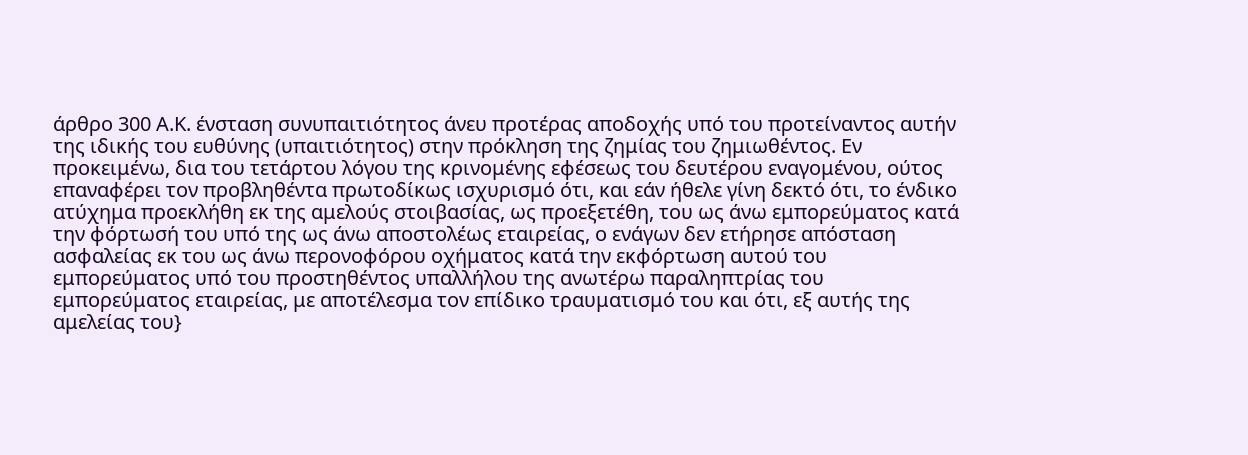άρθρο 300 Α.Κ. ένσταση συνυπαιτιότητος άνευ προτέρας αποδοχής υπό του προτείναντος αυτήν της ιδικής του ευθύνης (υπαιτιότητος) στην πρόκληση της ζημίας του ζημιωθέντος. Εν προκειμένω, δια του τετάρτου λόγου της κρινομένης εφέσεως του δευτέρου εναγομένου, ούτος επαναφέρει τον προβληθέντα πρωτοδίκως ισχυρισμό ότι, και εάν ήθελε γίνη δεκτό ότι, το ένδικο ατύχημα προεκλήθη εκ της αμελούς στοιβασίας, ως προεξετέθη, του ως άνω εμπορεύματος κατά την φόρτωσή του υπό της ως άνω αποστολέως εταιρείας, ο ενάγων δεν ετήρησε απόσταση ασφαλείας εκ του ως άνω περονοφόρου οχήματος κατά την εκφόρτωση αυτού του εμπορεύματος υπό του προστηθέντος υπαλλήλου της ανωτέρω παραληπτρίας του εμπορεύματος εταιρείας, με αποτέλεσμα τον επίδικο τραυματισμό του και ότι, εξ αυτής της αμελείας του}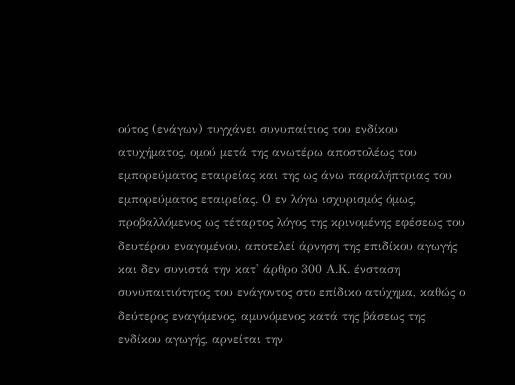ούτος (ενάγων) τυγχάνει συνυπαίτιος του ενδίκου ατυχήματος, ομού μετά της ανωτέρω αποστολέως του εμπορεύματος εταιρείας και της ως άνω παραλήπτριας του εμπορεύματος εταιρείας. Ο εν λόγω ισχυρισμός όμως, προβαλλόμενος ως τέταρτος λόγος της κρινομένης εφέσεως του δευτέρου εναγομένου, αποτελεί άρνηση της επιδίκου αγωγής και δεν συνιστά την κατ' άρθρο 300 Α.Κ. ένσταση συνυπαιτιότητος του ενάγοντος στο επίδικο ατύχημα, καθώς ο δεύτερος εναγόμενος, αμυνόμενος κατά της βάσεως της ενδίκου αγωγής, αρνείται την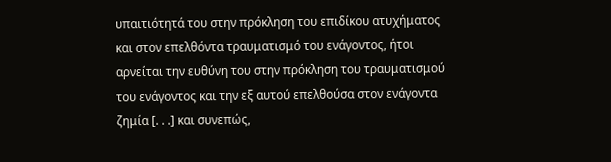υπαιτιότητά του στην πρόκληση του επιδίκου ατυχήματος και στον επελθόντα τραυματισμό του ενάγοντος, ήτοι αρνείται την ευθύνη του στην πρόκληση του τραυματισμού του ενάγοντος και την εξ αυτού επελθούσα στον ενάγοντα ζημία [. . .] και συνεπώς,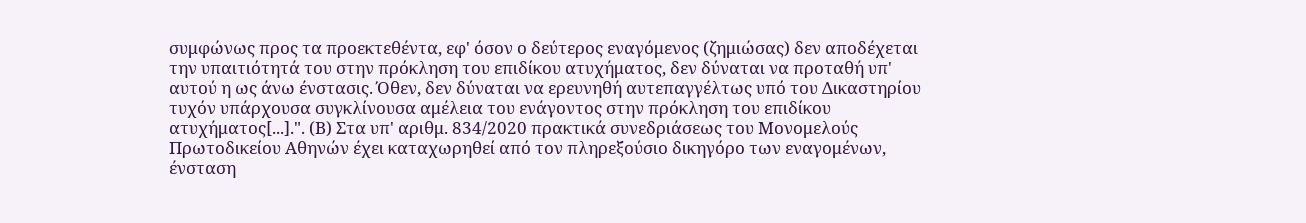συμφώνως προς τα προεκτεθέντα, εφ' όσον ο δεύτερος εναγόμενος (ζημιώσας) δεν αποδέχεται την υπαιτιότητά του στην πρόκληση του επιδίκου ατυχήματος, δεν δύναται να προταθή υπ' αυτού η ως άνω ένστασις. Όθεν, δεν δύναται να ερευνηθή αυτεπαγγέλτως υπό του Δικαστηρίου τυχόν υπάρχουσα συγκλίνουσα αμέλεια του ενάγοντος στην πρόκληση του επιδίκου ατυχήματος[...].". (Β) Στα υπ' αριθμ. 834/2020 πρακτικά συνεδριάσεως του Μονομελούς Πρωτοδικείου Αθηνών έχει καταχωρηθεί από τον πληρεξούσιο δικηγόρο των εναγομένων, ένσταση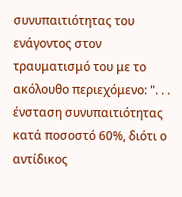συνυπαιτιότητας του ενάγοντος στον τραυματισμό του με το ακόλουθο περιεχόμενο: ". . . ένσταση συνυπαιτιότητας κατά ποσοστό 60%, διότι ο αντίδικος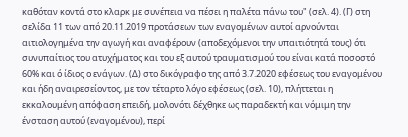καθόταν κοντά στο κλαρκ με συνέπεια να πέσει η παλέτα πάνω του" (σελ. 4). (Γ) στη σελίδα 11 των από 20.11.2019 προτάσεων των εναγομένων αυτοί αρνούνται αιτιολογημένα την αγωγή και αναφέρουν (αποδεχόμενοι την υπαιτιότητά τους) ότι συνυπαίτιος του ατυχήματος και του εξ αυτού τραυματισμού του είναι κατά ποσοστό 60% και ό ίδιος ο ενάγων. (Δ) στο δικόγραφο της από 3.7.2020 εφέσεως του εναγομένου και ήδη αναιρεσείοντος, με τον τέταρτο λόγο εφέσεως (σελ. 10), πλήττεται η εκκαλουμένη απόφαση επειδή, μολονότι δέχθηκε ως παραδεκτή και νόμιμη την ένσταση αυτού (εναγομένου), περί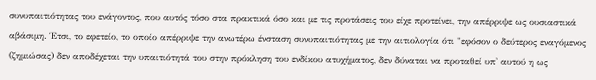συνυπαιτιότητας του ενάγοντος, που αυτός τόσο στα πρακτικά όσο και με τις προτάσεις του είχε προτείνει, την απέρριψε ως ουσιαστικά αβάσιμη. Έτσι, το εφετείο, το οποίο απέρριψε την ανωτέρω ένσταση συνυπαιτιότητας με την αιτιολογία ότι "εφόσον ο δεύτερος εναγόμενος (ζημιώσας) δεν αποδέχεται την υπαιτιότητά του στην πρόκληση του ενδίκου ατυχήματος, δεν δύναται να προταθεί υπ' αυτού η ως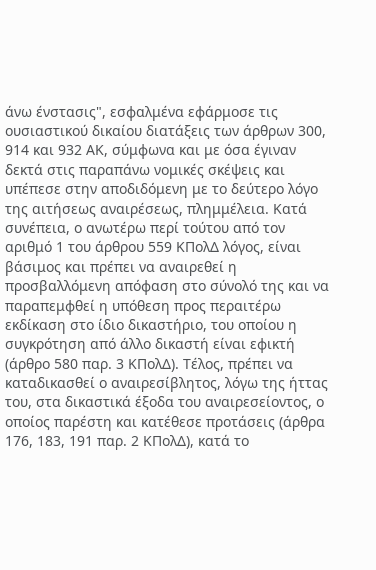άνω ένστασις", εσφαλμένα εφάρμοσε τις ουσιαστικού δικαίου διατάξεις των άρθρων 300, 914 και 932 ΑΚ, σύμφωνα και με όσα έγιναν δεκτά στις παραπάνω νομικές σκέψεις και υπέπεσε στην αποδιδόμενη με το δεύτερο λόγο της αιτήσεως αναιρέσεως, πλημμέλεια. Κατά συνέπεια, ο ανωτέρω περί τούτου από τον αριθμό 1 του άρθρου 559 ΚΠολΔ λόγος, είναι βάσιμος και πρέπει να αναιρεθεί η προσβαλλόμενη απόφαση στο σύνολό της και να παραπεμφθεί η υπόθεση προς περαιτέρω εκδίκαση στο ίδιο δικαστήριο, του οποίου η συγκρότηση από άλλο δικαστή είναι εφικτή (άρθρο 580 παρ. 3 ΚΠολΔ). Τέλος, πρέπει να καταδικασθεί ο αναιρεσίβλητος, λόγω της ήττας του, στα δικαστικά έξοδα του αναιρεσείοντος, ο οποίος παρέστη και κατέθεσε προτάσεις (άρθρα 176, 183, 191 παρ. 2 ΚΠολΔ), κατά το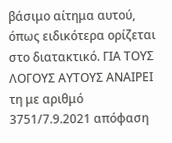βάσιμο αίτημα αυτού, όπως ειδικότερα ορίζεται στο διατακτικό. ΓΙΑ ΤΟΥΣ ΛΟΓΟΥΣ ΑΥΤΟΥΣ ΑΝΑΙΡΕΙ τη με αριθμό 3751/7.9.2021 απόφαση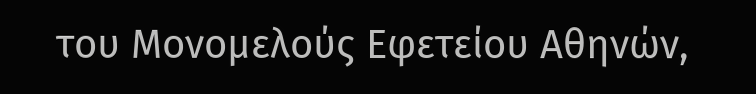του Μονομελούς Εφετείου Αθηνών,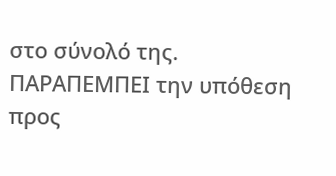στο σύνολό της. ΠΑΡΑΠΕΜΠΕΙ την υπόθεση προς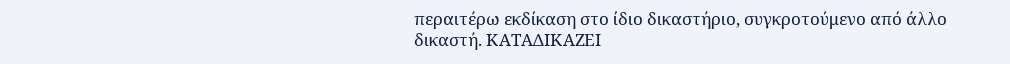περαιτέρω εκδίκαση στο ίδιο δικαστήριο, συγκροτούμενο από άλλο δικαστή. ΚΑΤΑΔΙΚΑΖΕΙ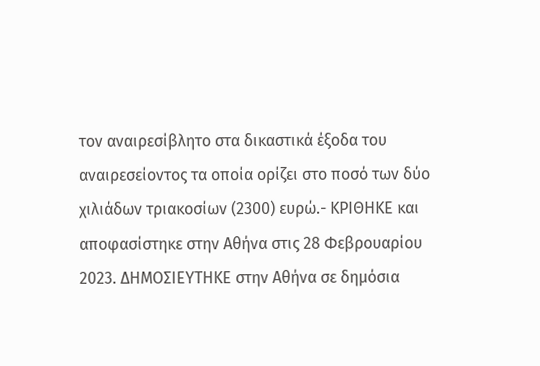τον αναιρεσίβλητο στα δικαστικά έξοδα του αναιρεσείοντος τα οποία ορίζει στο ποσό των δύο χιλιάδων τριακοσίων (2300) ευρώ.- ΚΡΙΘΗΚΕ και αποφασίστηκε στην Αθήνα στις 28 Φεβρουαρίου 2023. ΔΗΜΟΣΙΕΥΤΗΚΕ στην Αθήνα σε δημόσια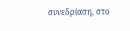συνεδρίαση, στο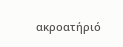ακροατήριό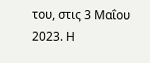του, στις 3 Μαΐου 2023. Η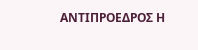ΑΝΤΙΠΡΟΕΔΡΟΣ Η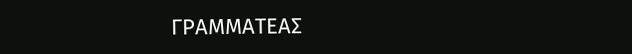ΓΡΑΜΜΑΤΕΑΣ